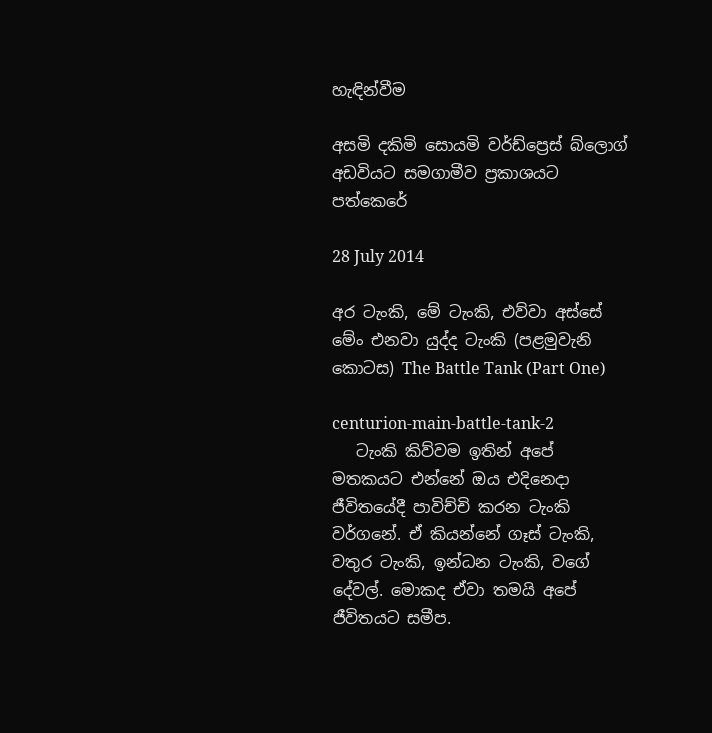හැඳින්වීම

අසමි දකිමි සොයමි වර්ඩ්ප්‍රෙස් බ්ලොග් අඩවියට සමගාමීව ප්‍රකාශයට පත්කෙරේ

28 July 2014

අර ටැංකි, මේ ටැංකි, එව්වා අස්සේ මේං එනවා යුද්ද ටැංකි (පළමුවැනි කොටස) The Battle Tank (Part One)

centurion-main-battle-tank-2
   ටැංකි කිව්වම ඉතින් අපේ මතකයට එන්නේ ඔය එදිනෙදා ජීවිතයේදී පාවිච්චි කරන ටැංකි වර්ගනේ. ඒ කියන්නේ ගෑස් ටැංකි, වතුර ටැංකි, ඉන්ධන ටැංකි, වගේ දේවල්. මොකද ඒවා තමයි අපේ ජීවිතයට සමීප.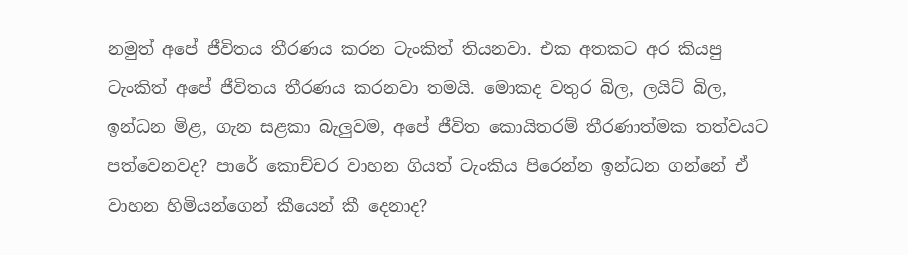නමුත් අපේ ජීවිතය තීරණය කරන ටැංකිත් තියනවා. එක අතකට අර කියපු ටැංකිත් අපේ ජීවිතය තීරණය කරනවා තමයි. මොකද වතුර බිල, ලයිට් බිල, ඉන්ධන මිළ, ගැන සළකා බැලුවම, අපේ ජීවිත කොයිතරම් තීරණාත්මක තත්වයට පත්වෙනවද? පාරේ කොච්චර වාහන ගියත් ටැංකිය පිරෙන්න ඉන්ධන ගන්නේ ඒ වාහන හිමියන්ගෙන් කීයෙන් කී දෙනාද?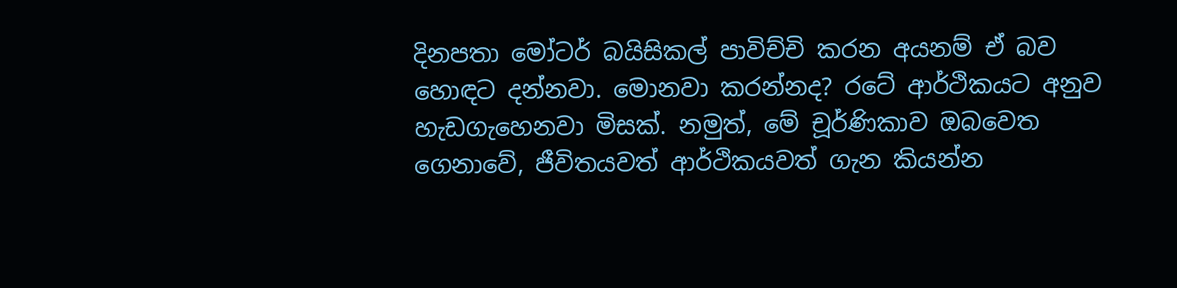දිනපතා මෝටර් බයිසිකල් පාවිච්චි කරන අයනම් ඒ බව හොඳට දන්නවා. මොනවා කරන්නද? රටේ ආර්ථිකයට අනුව හැඩගැහෙනවා මිසක්. නමුත්, මේ චූර්ණිකාව ඔබවෙත ගෙනාවේ, ජීවිතයවත් ආර්ථිකයවත් ගැන කියන්න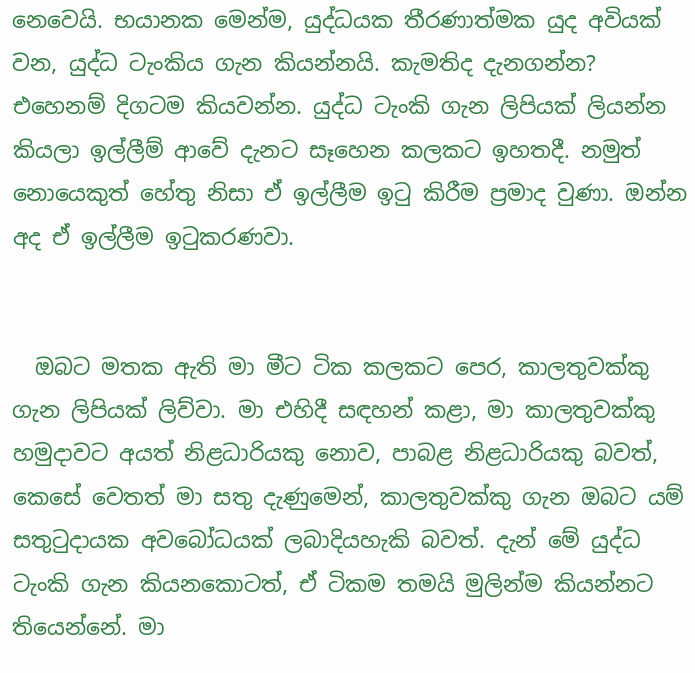නෙවෙයි. භයානක මෙන්ම, යුද්ධයක තීරණාත්මක යුද අවියක් වන, යුද්ධ ටැංකිය ගැන කියන්නයි. කැමතිද දැනගන්න? එහෙනම් දිගටම කියවන්න. යුද්ධ ටැංකි ගැන ලිපියක් ලියන්න කියලා ඉල්ලීම් ආවේ දැනට සෑහෙන කලකට ඉහතදී. නමුත් නොයෙකුත් හේතු නිසා ඒ ඉල්ලීම ඉටු කිරීම ප්‍රමාද වුණා. ඔන්න අද ඒ ඉල්ලීම ඉටුකරණවා.


  ඔබට මතක ඇති මා මීට ටික කලකට පෙර, කාලතුවක්කු ගැන ලිපියක් ලිව්වා. මා එහිදී සඳහන් කළා, මා කාලතුවක්කු හමුදාවට අයත් නිළධාරියකු නොව, පාබළ නිළධාරියකු බවත්, කෙසේ වෙතත් මා සතු දැණුමෙන්, කාලතුවක්කු ගැන ඔබට යම් සතුටුදායක අවබෝධයක් ලබාදියහැකි බවත්. දැන් මේ යුද්ධ ටැංකි ගැන කියනකොටත්, ඒ ටිකම තමයි මුලින්ම කියන්නට තියෙන්නේ. මා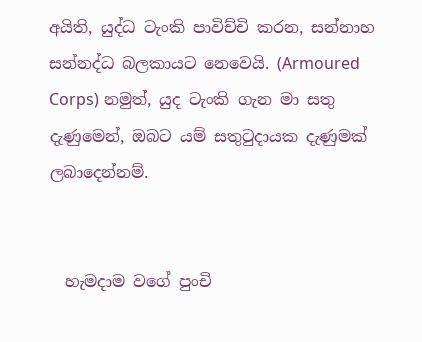අයිති, යුද්ධ ටැංකි පාවිච්චි කරන, සන්නාහ සන්නද්ධ බලකායට නෙවෙයි. (Armoured Corps) නමුත්, යුද ටැංකි ගැන මා සතු දැණුමෙන්, ඔබට යම් සතුටුදායක දැණුමක් ලබාදෙන්නම්.


  හැමදාම වගේ පුංචි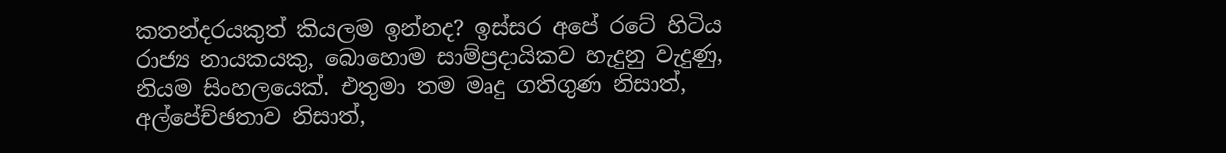කතන්දරයකුත් කියලම ඉන්නද? ඉස්සර අපේ රටේ හිටිය රාජ්‍ය නායකයකු, බොහොම සාම්ප්‍රදායිකව හැදුනු වැදුණු, නියම සිංහලයෙක්. එතුමා තම මෘදු ගතිගුණ නිසාත්, අල්පේච්ඡතාව නිසාත්,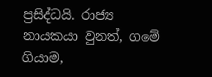ප්‍රසිද්ධයි. රාජ්‍ය නායකයා වුනත්, ගමේ ගියාම,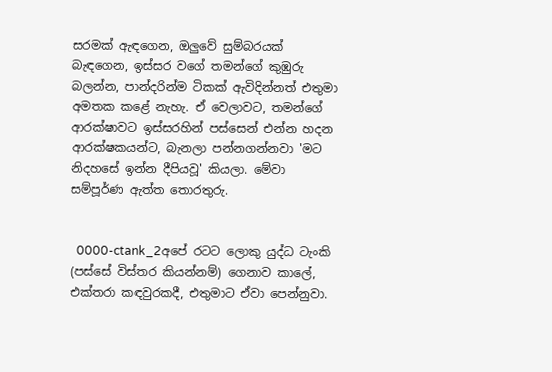සරමක් ඇඳගෙන, ඔලුවේ සුම්බරයක් බැඳගෙන, ඉස්සර වගේ තමන්ගේ කුඹුරු බලන්න, පාන්දරින්ම ටිකක් ඇවිදින්නත් එතුමා අමතක කළේ නැහැ. ඒ වෙලාවට, තමන්ගේ ආරක්ෂාවට ඉස්සරහින් පස්සෙන් එන්න හදන ආරක්ෂකයන්ට, බැනලා පන්නගන්නවා 'මට නිදහසේ ඉන්න දීපියවූ' කියලා. මේවා සම්පූර්ණ ඇත්ත තොරතුරු.


  0000-ctank_2අපේ රටට ලොකු යුද්ධ ටැංකි (පස්සේ විස්තර කියන්නම්) ගෙනාව කාලේ, එක්තරා කඳවුරකදී, එතුමාට ඒවා පෙන්නුවා.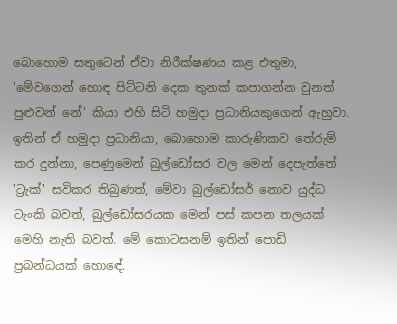බොහොම සතුටෙන් ඒවා නිරීක්ෂණය කළ එතුමා, 'මේවගෙන් හොඳ පිට්ටනි දෙක තුනක් කපාගන්න වුනත් පුළුවන් නේ' කියා එහි සිටි හමුදා ප්‍රධානියකුගෙන් ඇහුවා. ඉතින් ඒ හමුදා ප්‍රධානියා, බොහොම කාරුණිකව තේරුම් කර දුන්නා, පෙණුමෙන් බුල්ඩෝසර වල මෙන් දෙපැත්තේ 'ට්‍රැක්' සවිකර තිබුණත්, මේවා බුල්ඩෝසර් නොව යුද්ධ ටැංකි බවත්, බුල්ඩෝසරයක මෙන් පස් කපන තලයක් මෙහි නැති බවත්. මේ කොටසනම් ඉතින් පොඩි ප්‍රබන්ධයක් හොඳේ.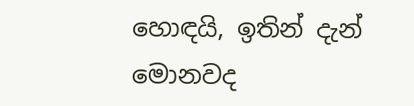හොඳයි, ඉතින් දැන් මොනවද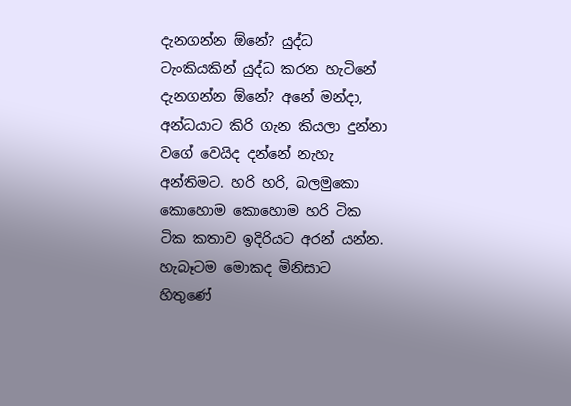දැනගන්න ඕනේ? යුද්ධ ටැංකියකින් යුද්ධ කරන හැටිනේ දැනගන්න ඕනේ? අනේ මන්දා, අන්ධයාට කිරි ගැන කියලා දුන්නා වගේ වෙයිද දන්නේ නැහැ අන්තිමට. හරි හරි, බලමුකො කොහොම කොහොම හරි ටික ටික කතාව ඉදිරියට අරන් යන්න. හැබෑටම මොකද මිනිසාට හිතුණේ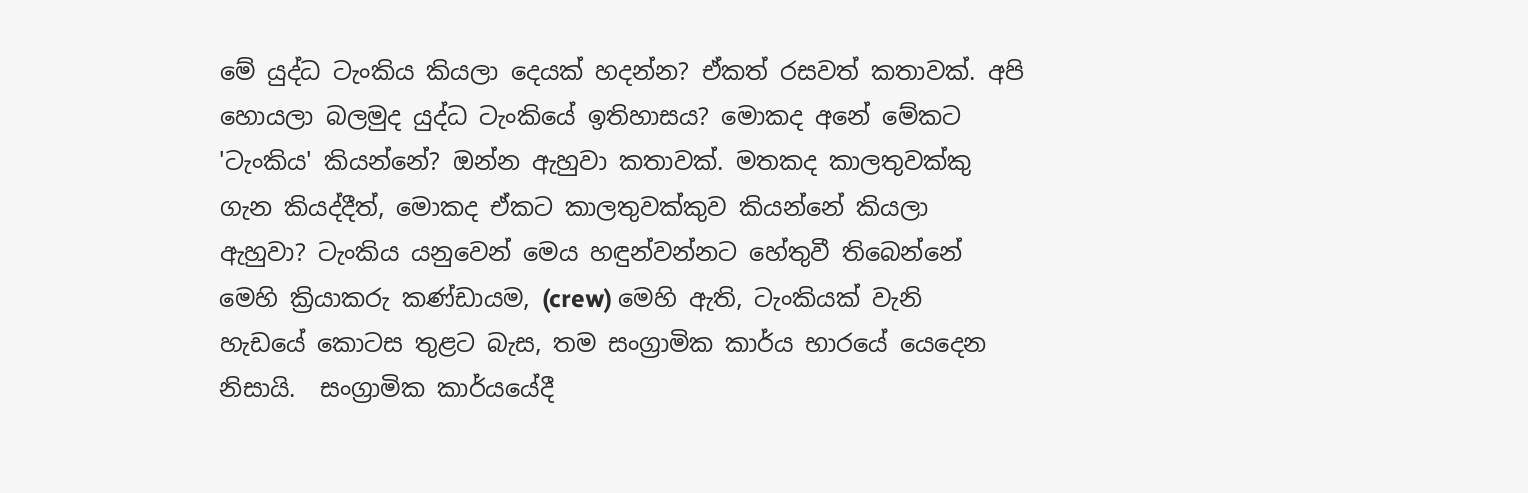මේ යුද්ධ ටැංකිය කියලා දෙයක් හදන්න? ඒකත් රසවත් කතාවක්. අපි හොයලා බලමුද යුද්ධ ටැංකියේ ඉතිහාසය? මොකද අනේ මේකට 'ටැංකිය' කියන්නේ? ඔන්න ඇහුවා කතාවක්. මතකද කාලතුවක්කු ගැන කියද්දීත්, මොකද ඒකට කාලතුවක්කුව කියන්නේ කියලා ඇහුවා? ටැංකිය යනුවෙන් මෙය හඳුන්වන්නට හේතුවී තිබෙන්නේ මෙහි ක්‍රියාකරු කණ්ඩායම, (crew) මෙහි ඇති, ටැංකියක් වැනි හැඩයේ කොටස තුළට බැස, තම සංග්‍රාමික කාර්ය භාරයේ යෙදෙන නිසායි.  සංග්‍රාමික කාර්යයේදී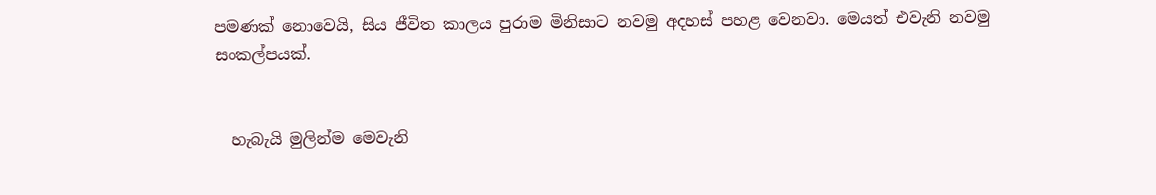පමණක් නොවෙයි, සිය ජීවිත කාලය පුරාම මිනිසාට නවමු අදහස් පහළ වෙනවා. මෙයත් එවැනි නවමු සංකල්පයක්.


  හැබැයි මුලින්ම මෙවැනි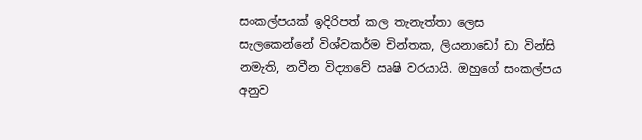සංකල්පයක් ඉදිරිපත් කල තැනැත්තා ලෙස සැලකෙන්නේ විශ්වකර්ම චින්තක, ලියනාඩෝ ඩා වින්සි නමැති, නවීන විද්‍යාවේ ඍෂි වරයායි. ඔහුගේ සංකල්පය අනුව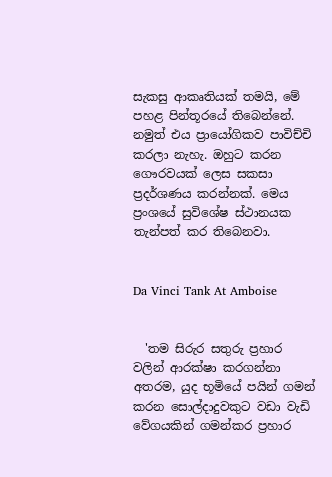සැකසු ආකෘතියක් තමයි, මේ පහළ පින්තූරයේ තිබෙන්නේ. නමුත් එය ප්‍රායෝගිකව පාවිච්චි කරලා නැහැ. ඔහුට කරන ගෞරවයක් ලෙස සකසා ප්‍රදර්ශණය කරන්නක්. මෙය ප්‍රංශයේ සුවිශේෂ ස්ථානයක තැන්පත් කර තිබෙනවා.


Da Vinci Tank At Amboise


  'තම සිරුර සතුරු ප්‍රහාර වලින් ආරක්ෂා කරගන්නා අතරම, යුද භූමියේ පයින් ගමන් කරන සොල්දාදුවකුට වඩා වැඩි වේගයකින් ගමන්කර ප්‍රහාර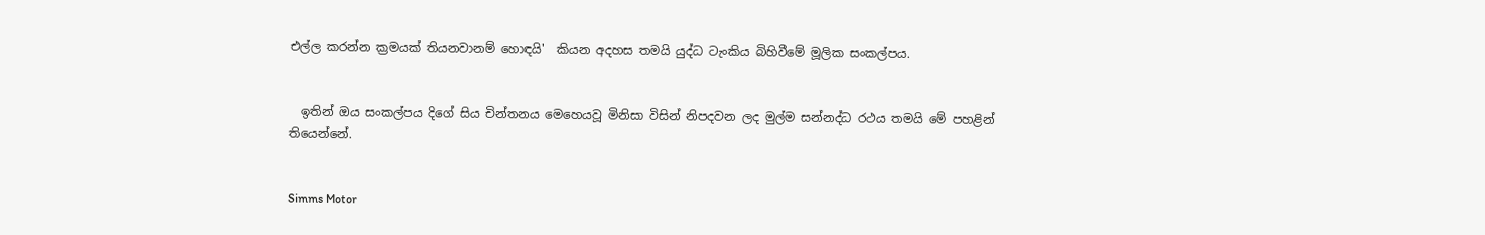එල්ල කරන්න ක්‍රමයක් තියනවානම් හොඳයි'  කියන අදහස තමයි යුද්ධ ටැංකිය බිහිවීමේ මූලික සංකල්පය.


  ඉතින් ඔය සංකල්පය දිගේ සිය චින්තනය මෙහෙයවූ මිනිසා විසින් නිපදවන ලද මුල්ම සන්නද්ධ රථය තමයි මේ පහළින් තියෙන්නේ.


Simms Motor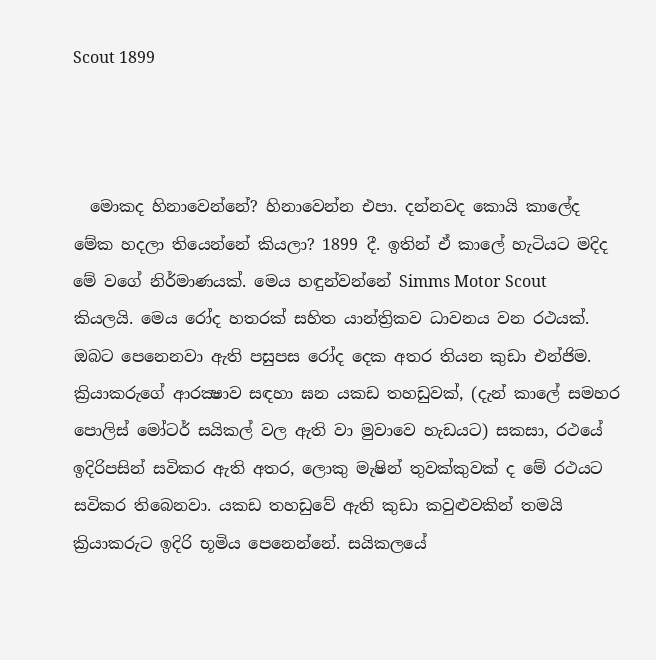Scout 1899



  මොකද හිනාවෙන්නේ? හිනාවෙන්න එපා. දන්නවද කොයි කාලේද මේක හදලා තියෙන්නේ කියලා? 1899 දී. ඉතින් ඒ කාලේ හැටියට මදිද මේ වගේ නිර්මාණයක්. මෙය හඳුන්වන්නේ Simms Motor Scout කියලයි. මෙය රෝද හතරක් සහිත යාන්ත්‍රිකව ධාවනය වන රථයක්. ඔබට පෙනෙනවා ඇති පසුපස රෝද දෙක අතර තියන කුඩා එන්ජිම. ක්‍රියාකරුගේ ආරක්‍ෂාව සඳහා ඝන යකඩ තහඩුවක්, (දැන් කාලේ සමහර පොලිස් මෝටර් සයිකල් වල ඇති වා මුවාවෙ හැඩයට) සකසා, රථයේ ඉදිරිපසින් සවිකර ඇති අතර, ලොකු මැෂින් තුවක්කුවක් ද මේ රථයට සවිකර තිබෙනවා. යකඩ තහඩුවේ ඇති කුඩා කවුළුවකින් තමයි ක්‍රියාකරුට ඉදිරි භූමිය පෙනෙන්නේ. සයිකලයේ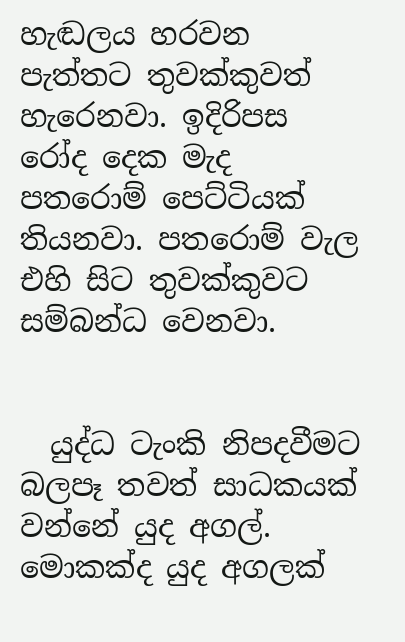හැඬලය හරවන පැත්තට තුවක්කුවත් හැරෙනවා. ඉදිරිපස රෝද දෙක මැද පතරොම් පෙට්ටියක් තියනවා. පතරොම් වැල එහි සිට තුවක්කුවට සම්බන්ධ වෙනවා.


  යුද්ධ ටැංකි නිපදවීමට බලපෑ තවත් සාධකයක් වන්නේ යුද අගල්. මොකක්ද යුද අගලක්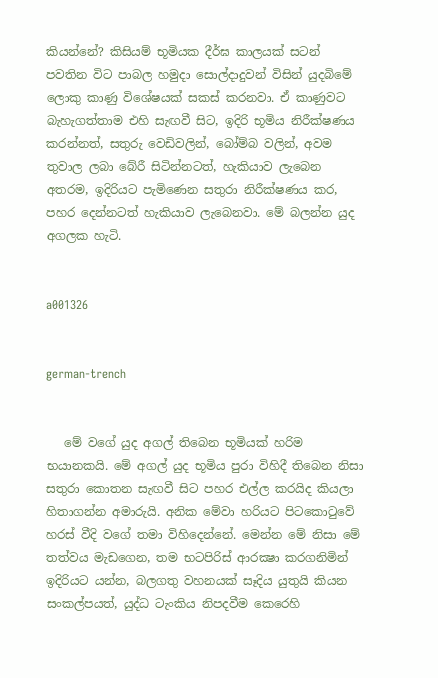කියන්නේ? කිසියම් භූමියක දීර්ඝ කාලයක් සටන් පවතින විට පාබල හමුදා සොල්දාදුවන් විසින් යුදබිමේ ලොකු කාණු විශේෂයක් සකස් කරනවා. ඒ කාණුවට බැහැගත්තාම එහි සැඟවී සිට, ඉදිරි භූමිය නිරීක්ෂණය කරන්නත්, සතුරු වෙඩිවලින්, බෝම්බ වලින්, අවම තුවාල ලබා බේරී සිටින්නටත්, හැකියාව ලැබෙන අතරම, ඉදිරියට පැමිණෙන සතුරා නිරීක්ෂණය කර, පහර දෙන්නටත් හැකියාව ලැබෙනවා. මේ බලන්න යුද අගලක හැටි.


a001326


german-trench


   මේ වගේ යුද අගල් තිබෙන භූමියක් හරිම භයානකයි. මේ අගල් යුද භූමිය පුරා විහිදී තිබෙන නිසා සතුරා කොතන සැඟවී සිට පහර එල්ල කරයිද කියලා හිතාගන්න අමාරුයි. අනික මේවා හරියට පිටකොටුවේ හරස් වීදි වගේ තමා විහිදෙන්නේ. මෙන්න මේ නිසා මේ තත්වය මැඩගෙන, තම භටපිරිස් ආරක්‍ෂා කරගනිමින් ඉදිරියට යන්න, බලගතු වහනයක් සෑදිය යුතුයි කියන සංකල්පයත්, යුද්ධ ටැංකිය නිපදවීම කෙරෙහි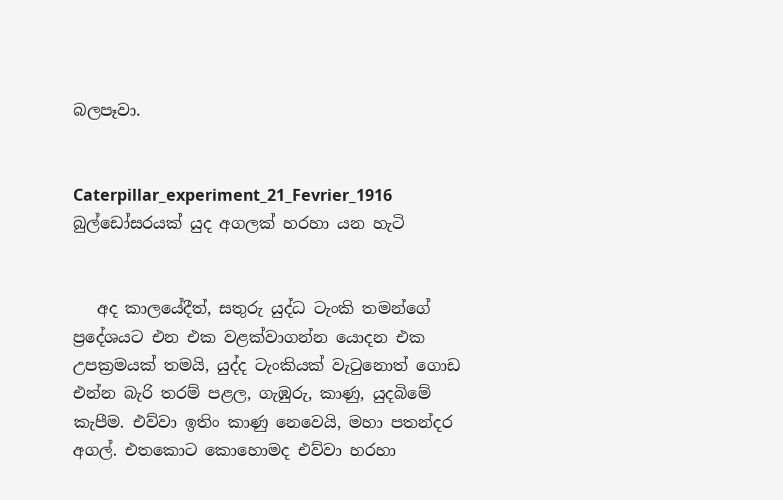බලපෑවා.


Caterpillar_experiment_21_Fevrier_1916
බුල්ඩෝසරයක් යුද අගලක් හරහා යන හැටි


   අද කාලයේදීත්, සතුරු යුද්ධ ටැංකි තමන්ගේ ප්‍රදේශයට එන එක වළක්වාගන්න යොදන එක උපක්‍රමයක් තමයි, යුද්ද ටැංකියක් වැටුනොත් ගොඩ එන්න බැරි තරම් පළල, ගැඹුරු, කාණු, යුදබිමේ කැපීම. එව්වා ඉතිං කාණු නෙවෙයි, මහා පතන්දර අගල්. එතකොට කොහොමද එව්වා හරහා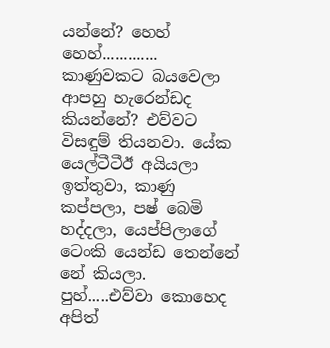යන්නේ? හෙහ් හෙහ්............. කාණුවකට බයවෙලා ආපහු හැරෙන්ඩද කියන්නේ? එව්වට විසඳුම් තියනවා. යේක යෙල්ටීටීඊ අයියලා ඉත්තුවා, කාණු කප්පලා, පෂ් බෙමි හද්දලා, යෙප්පිලාගේ ටෙංකි යෙන්ඩ තෙන්නේ නේ කියලා. පුහ්.....එව්වා කොහෙද අපිත්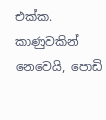එක්ක. කාණුවකින් නෙවෙයි, පොඩි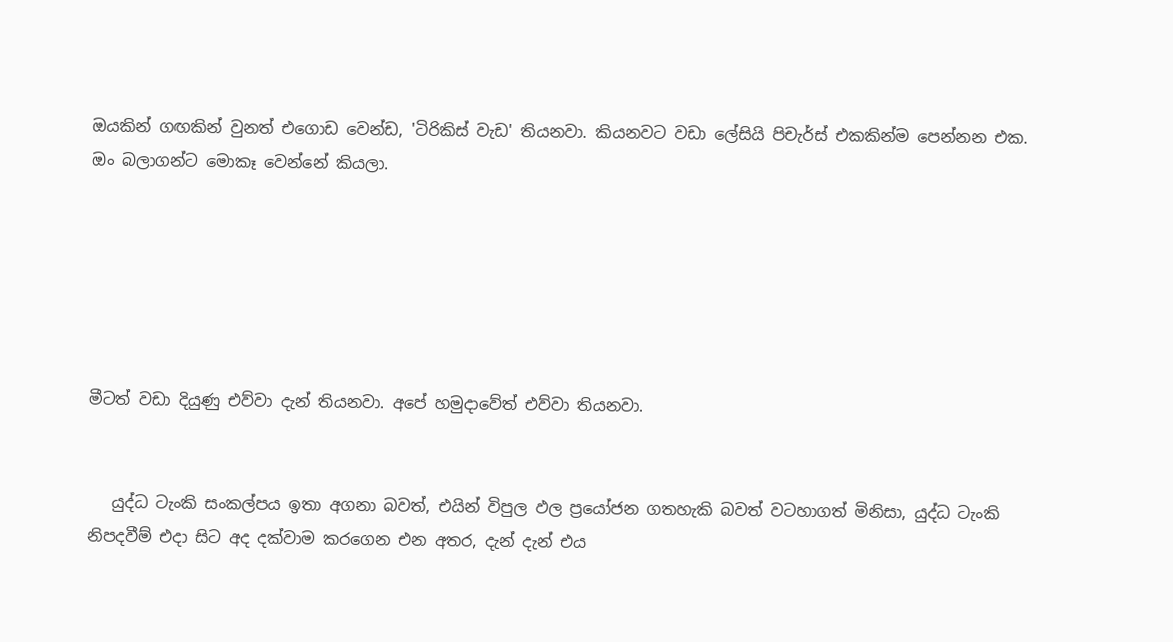ඔයකින් ගඟකින් වුනත් එගොඩ වෙන්ඩ, 'ටිරිකිස් වැඩ' තියනවා. කියනවට වඩා ලේසියි පිචැර්ස් එකකින්ම පෙන්නන එක. ඔං බලාගන්ට මොකෑ වෙන්නේ කියලා.






මීටත් වඩා දියුණු එව්වා දැන් තියනවා. අපේ හමුදාවේත් එව්වා තියනවා.


   යුද්ධ ටැංකි සංකල්පය ඉතා අගනා බවත්, එයින් විපුල ඵල ප්‍රයෝජන ගතහැකි බවත් වටහාගත් මිනිසා, යුද්ධ ටැංකි නිපදවීම් එදා සිට අද දක්වාම කරගෙන එන අතර, දැන් දැන් එය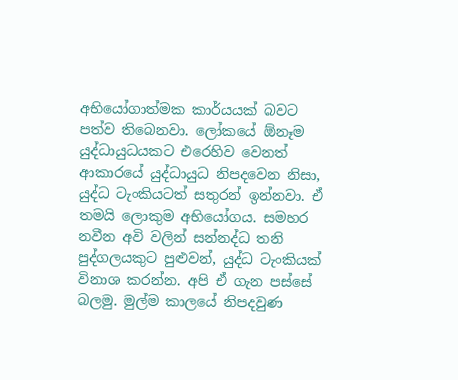අභියෝගාත්මක කාර්යයක් බවට පත්ව තිබෙනවා. ලෝකයේ ඕනෑම යුද්ධායුධයකට එරෙහිව වෙනත් ආකාරයේ යුද්ධායුධ නිපදවෙන නිසා, යුද්ධ ටැංකියටත් සතුරන් ඉන්නවා. ඒ තමයි ලොකුම අභියෝගය. සමහර නවීන අවි වලින් සන්නද්ධ තනි පුද්ගලයකුට පුළුවන්, යුද්ධ ටැංකියක් විනාශ කරන්න. අපි ඒ ගැන පස්සේ බලමු. මුල්ම කාලයේ නිපදවුණ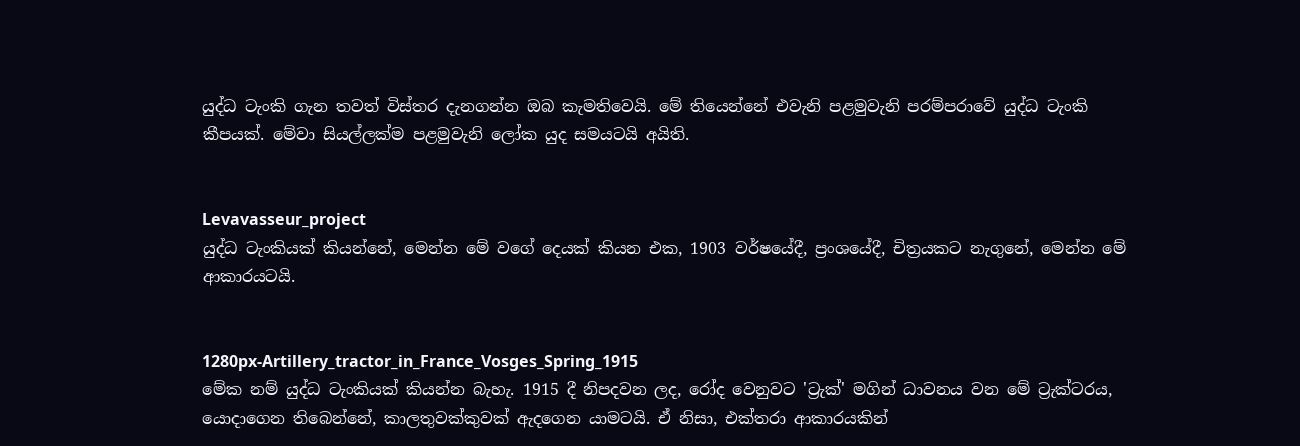යුද්ධ ටැංකි ගැන තවත් විස්තර දැනගන්න ඔබ කැමතිවෙයි. මේ තියෙන්නේ එවැනි පළමුවැනි පරම්පරාවේ යුද්ධ ටැංකි කීපයක්. මේවා සියල්ලක්ම පළමුවැනි ලෝක යුද සමයටයි අයිති.


Levavasseur_project
යුද්ධ ටැංකියක් කියන්නේ, මෙන්න මේ වගේ දෙයක් කියන එක, 1903 වර්ෂයේදී, ප්‍රංශයේදී, චිත්‍රයකට නැගුනේ, මෙන්න මේ ආකාරයටයි.


1280px-Artillery_tractor_in_France_Vosges_Spring_1915
මේක නම් යුද්ධ ටැංකියක් කියන්න බැහැ. 1915 දී නිපදවන ලද, රෝද වෙනුවට 'ට්‍රැක්' මගින් ධාවනය වන මේ ට්‍රැක්ටරය, යොදාගෙන තිබෙන්නේ, කාලතුවක්කුවක් ඇදගෙන යාමටයි. ඒ නිසා, එක්තරා ආකාරයකින්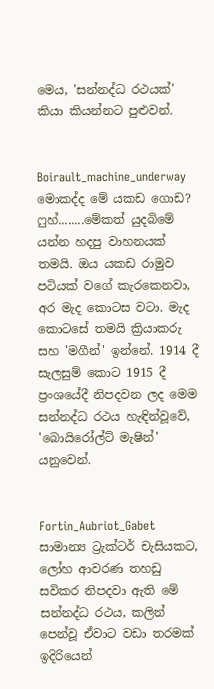මෙය, 'සන්නද්ධ රථයක්' කියා කියන්නට පුළුවන්.


Boirault_machine_underway
මොකද්ද මේ යකඩ ගොඩ? ෆුහ්........මේකත් යුදබිමේ යන්න හදපු වාහනයක් තමයි. ඔය යකඩ රාමුව පටියක් වගේ කැරකෙනවා, අර මැද කොටස වටා. මැද කොටසේ තමයි ක්‍රියාකරු සහ 'මගීන්' ඉන්නේ. 1914 දී සැලසුම් කොට 1915 දී ප්‍රංශයේදී නිපදවන ලද මෙම සන්නද්ධ රථය හැඳින්වූවේ, 'බොයිරෝල්ට් මැෂින්' යනුවෙන්.


Fortin_Aubriot_Gabet
සාමාන්‍ය ට්‍රැක්ටර් චැසියකට, ලෝහ ආවරණ තහඩු සවිකර නිපදවා ඇති මේ සන්නද්ධ රථය, කලින් පෙන්වූ ඒවාට වඩා තරමක් ඉදිරියෙන්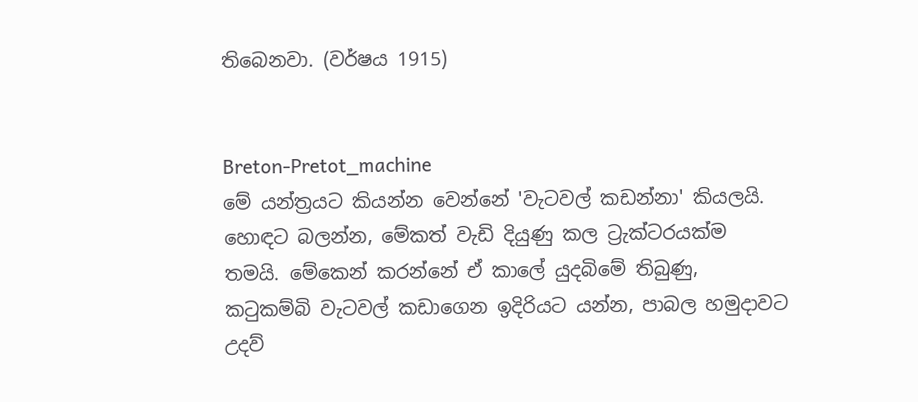තිබෙනවා. (වර්ෂය 1915)


Breton-Pretot_machine
මේ යන්ත්‍රයට කියන්න වෙන්නේ 'වැටවල් කඩන්නා' කියලයි. හොඳට බලන්න, මේකත් වැඩි දියුණු කල ට්‍රැක්ටරයක්ම තමයි. මේකෙන් කරන්නේ ඒ කාලේ යුදබිමේ තිබුණු, කටුකම්බි වැටවල් කඩාගෙන ඉදිරියට යන්න, පාබල හමුදාවට උදව්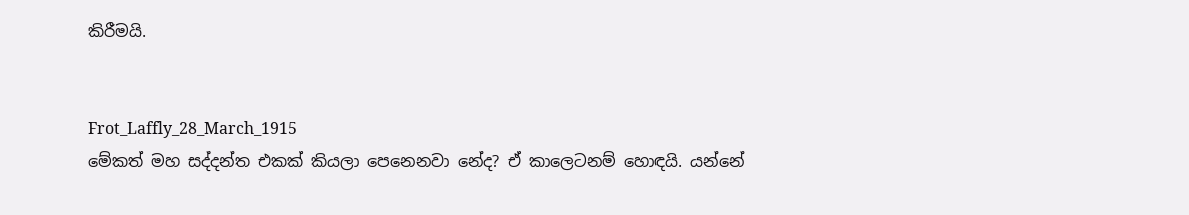කිරීමයි.


Frot_Laffly_28_March_1915
මේකත් මහ සද්දන්ත එකක් කියලා පෙනෙනවා නේද? ඒ කාලෙටනම් හොඳයි. යන්නේ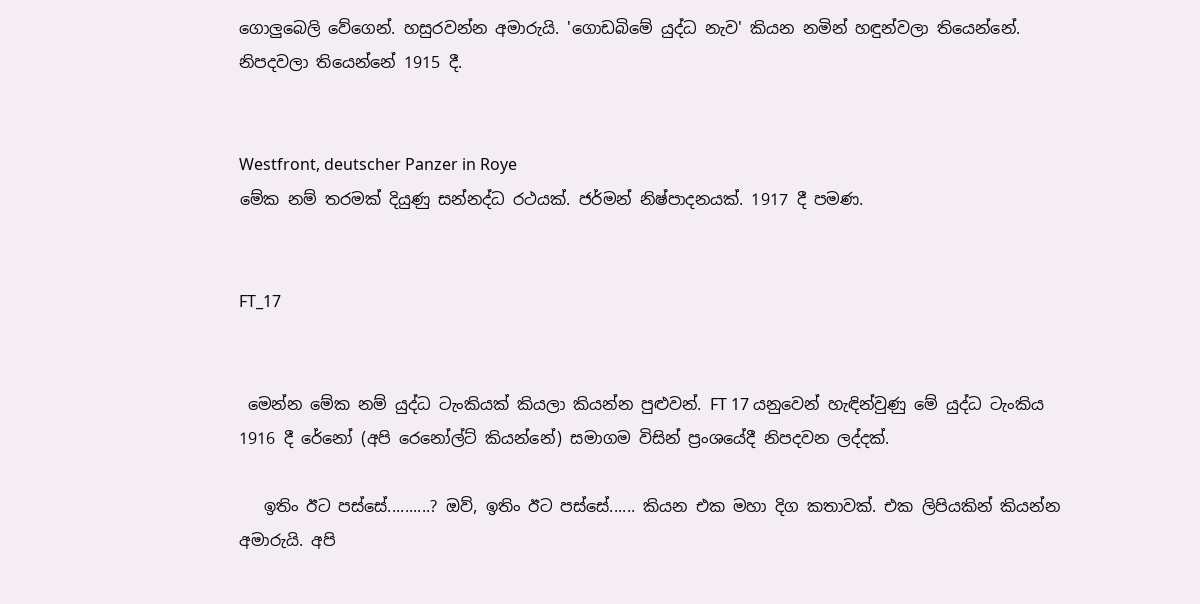ගොලුබෙලි වේගෙන්. හසුරවන්න අමාරුයි. 'ගොඩබිමේ යුද්ධ නැව' කියන නමින් හඳුන්වලා තියෙන්නේ. නිපදවලා තියෙන්නේ 1915 දී.


Westfront, deutscher Panzer in Roye
මේක නම් තරමක් දියුණු සන්නද්ධ රථයක්. ජර්මන් නිෂ්පාදනයක්. 1917 දී පමණ.


FT_17


 මෙන්න මේක නම් යුද්ධ ටැංකියක් කියලා කියන්න පුළුවන්. FT 17 යනුවෙන් හැඳින්වුණු මේ යුද්ධ ටැංකිය 1916 දී රේනෝ (අපි රෙනෝල්ට් කියන්නේ) සමාගම විසින් ප්‍රංශයේදී නිපදවන ලද්දක්.

   ඉතිං ඊට පස්සේ..........? ඔව්, ඉතිං ඊට පස්සේ...... කියන එක මහා දිග කතාවක්. එක ලිපියකින් කියන්න අමාරුයි. අපි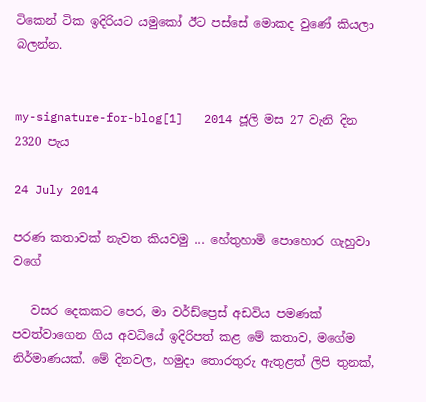ටිකෙන් ටික ඉදිරියට යමුකෝ ඊට පස්සේ මොකද වුණේ කියලා බලන්න.


my-signature-for-blog[1]   2014 ජූලි මස 27 වැනි දින 2320 පැය

24 July 2014

පරණ කතාවක් නැවත කියවමු ... හේතුහාමි පොහොර ගැහුවා වගේ

   වසර දෙකකට පෙර, මා වර්ඩ්ප්‍රෙස් අඩවිය පමණක් පවත්වාගෙන ගිය අවධියේ ඉදිරිපත් කළ මේ කතාව, මගේම නිර්මාණයක්. මේ දිනවල, හමුදා තොරතුරු ඇතුළත් ලිපි තුනක්,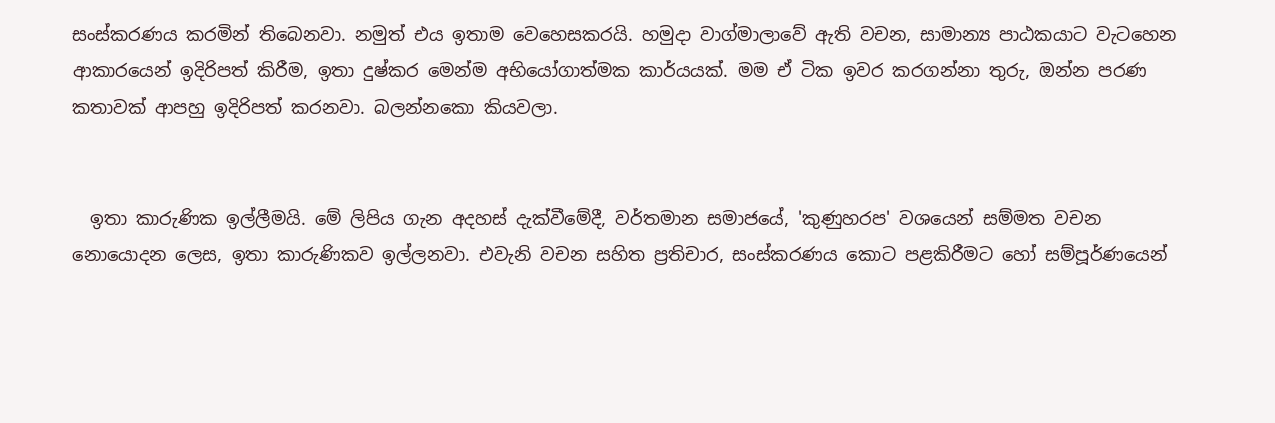සංස්කරණය කරමින් තිබෙනවා. නමුත් එය ඉතාම වෙහෙසකරයි. හමුදා වාග්මාලාවේ ඇති වචන, සාමාන්‍ය පාඨකයාට වැටහෙන ආකාරයෙන් ඉදිරිපත් කිරීම, ඉතා දුෂ්කර මෙන්ම අභියෝගාත්මක කාර්යයක්. මම ඒ ටික ඉවර කරගන්නා තුරු, ඔන්න පරණ කතාවක් ආපහු ඉදිරිපත් කරනවා. බලන්නකො කියවලා.


  ඉතා කාරුණික ඉල්ලීමයි. මේ ලිපිය ගැන අදහස් දැක්වීමේදී, වර්තමාන සමාජයේ, 'කුණුහරප' වශයෙන් සම්මත වචන නොයොදන ලෙස, ඉතා කාරුණිකව ඉල්ලනවා. එවැනි වචන සහිත ප්‍රතිචාර, සංස්කරණය කොට පළකිරීමට හෝ සම්පූර්ණයෙන්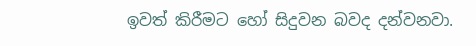ඉවත් කිරීමට හෝ සිදුවන බවද දන්වනවා.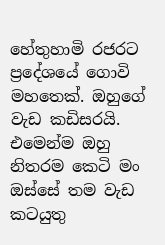හේතුහාමි රජරට ප්‍රදේශයේ ගොවි මහතෙක්. ඔහුගේ වැඩ කඩිසරයි. එමෙන්ම ඔහු නිතරම කෙටි මං ඔස්සේ තම වැඩ කටයුතු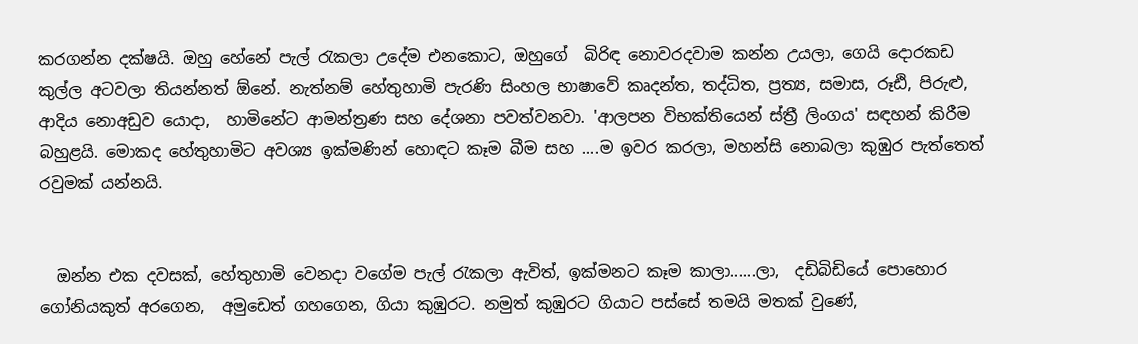කරගන්න දක්ෂයි. ඔහු හේනේ පැල් රැකලා උදේම එනකොට, ඔහුගේ  බිරිඳ නොවරදවාම කන්න උයලා, ගෙයි දොරකඩ කුල්ල අටවලා තියන්නත් ඕනේ. නැත්නම් හේතුහාමි පැරණි සිංහල භාෂාවේ කෘදන්ත, තද්ධිත, ප්‍රත්‍ය, සමාස, රූඪි, පිරුළු, ආදිය නොඅඩුව යොදා,  හාමිනේට ආමන්ත්‍රණ සහ දේශනා පවත්වනවා. 'ආලපන විභක්තියෙන් ස්ත්‍රී ලිංගය' සඳහන් කිරීම බහුළයි. මොකද හේතුහාමිට අවශ්‍ය ඉක්මණින් හොඳට කෑම බීම සහ ....ම ඉවර කරලා, මහන්සි නොබලා කුඹුර පැත්තෙත් රවුමක් යන්නයි.


  ඔන්න එක දවසක්, හේතුහාමි වෙනදා වගේම පැල් රැකලා ඇවිත්, ඉක්මනට කෑම කාලා......ලා,  දඩිබිඩියේ පොහොර ගෝනියකුත් අරගෙන,  අමුඩෙත් ගහගෙන, ගියා කුඹුරට. නමුත් කුඹුරට ගියාට පස්සේ තමයි මතක් වුණේ,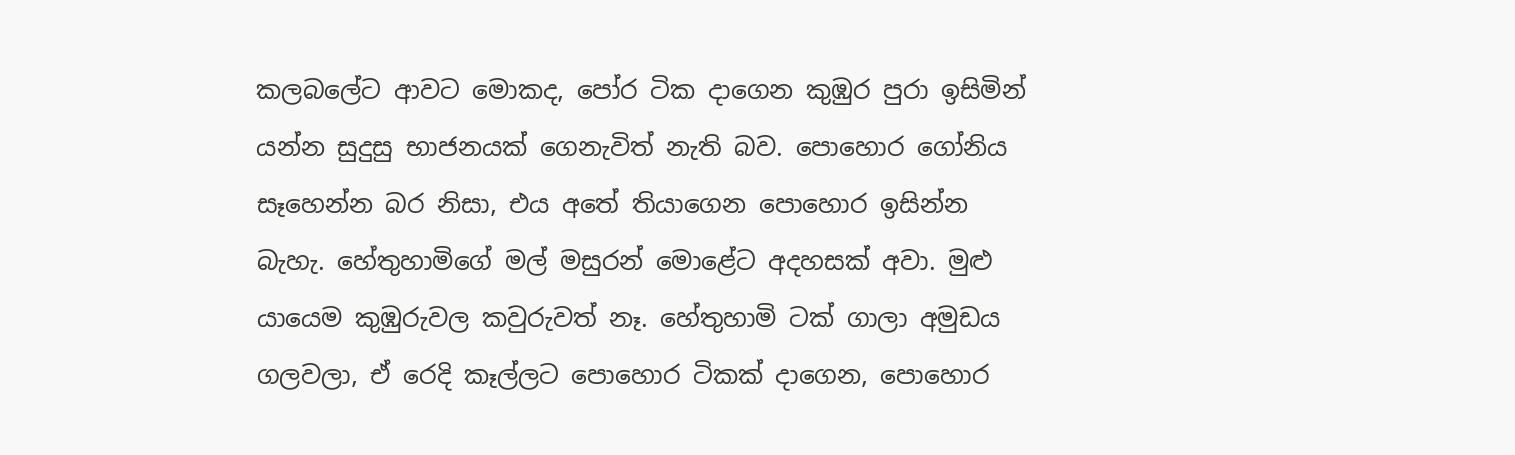කලබලේට ආවට මොකද, පෝර ටික දාගෙන කුඹුර පුරා ඉසිමින් යන්න සුදුසු භාජනයක් ගෙනැවිත් නැති බව. පොහොර ගෝනිය සෑහෙන්න බර නිසා, එය අතේ තියාගෙන පොහොර ඉසින්න බැහැ. හේතුහාමිගේ මල් මසුරන් මොළේට අදහසක් අවා. මුළු යායෙම කුඹුරුවල කවුරුවත් නෑ. හේතුහාමි ටක් ගාලා අමුඩය ගලවලා, ඒ රෙදි කෑල්ලට පොහොර ටිකක් දාගෙන, පොහොර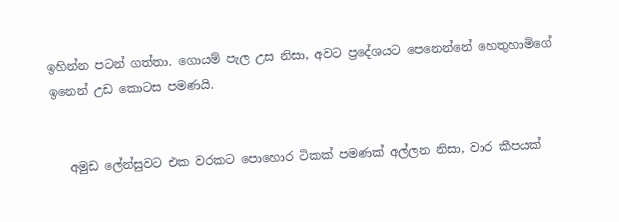ඉහින්න පටන් ගත්තා. ගොයම් පැල උස නිසා, අවට ප්‍රදේශයට පෙනෙන්නේ හෙතුහාමිගේ ඉනෙන් උඩ කොටස පමණයි.


   අමුඩ ලේන්සුවට එක වරකට පොහොර ටිකක් පමණක් අල්ලන නිසා, වාර කීපයක්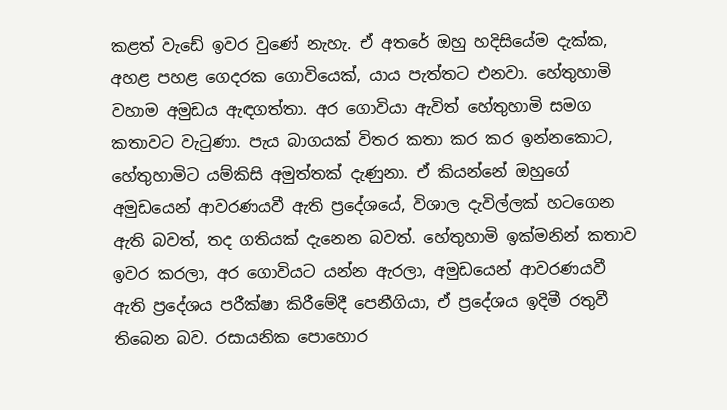කළත් වැඩේ ඉවර වුණේ නැහැ. ඒ අතරේ ඔහු හදිසියේම දැක්ක, අහළ පහළ ගෙදරක ගොවියෙක්, යාය පැත්තට එනවා. හේතුහාමි වහාම අමුඩය ඇඳගත්තා. අර ගොවියා ඇවිත් හේතුහාමි සමග කතාවට වැටුණා. පැය බාගයක් විතර කතා කර කර ඉන්නකොට, හේතුහාමිට යම්කිසි අමුත්තක් දැණුනා. ඒ කියන්නේ ඔහුගේ අමුඩයෙන් ආවරණයවී ඇති ප්‍රදේශයේ, විශාල දැවිල්ලක් හටගෙන ඇති බවත්, තද ගතියක් දැනෙන බවත්. හේතුහාමි ඉක්මනින් කතාව ඉවර කරලා, අර ගොවියට යන්න ඇරලා, අමුඩයෙන් ආවරණයවී ඇති ප්‍රදේශය පරීක්ෂා කිරීමේදී පෙනීගියා, ඒ ප්‍රදේශය ඉදිමී රතුවී තිබෙන බව. රසායනික පොහොර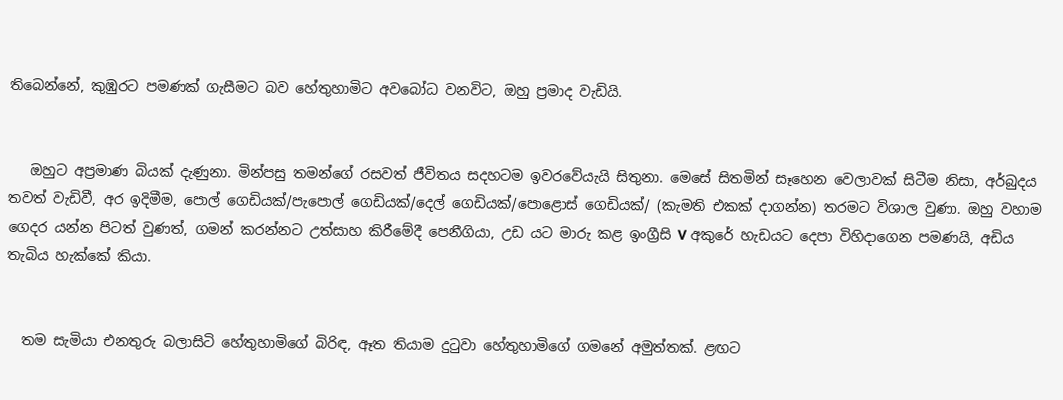තිබෙන්නේ, කුඹුරට පමණක් ගැසීමට බව හේතුහාමිට අවබෝධ වනවිට, ඔහු ප්‍රමාද වැඩියි.


   ඔහුට අප්‍රමාණ බියක් දැණුනා. මින්පසු තමන්ගේ රසවත් ජීවිතය සදහටම ඉවරවේයැයි සිතුනා. මෙසේ සිතමින් සෑහෙන වෙලාවක් සිටීම නිසා, අර්බුදය තවත් වැඩිවී, අර ඉදිමීම, පොල් ගෙඩියක්/පැපොල් ගෙඩියක්/දෙල් ගෙඩියක්/පොළොස් ගෙඩියක්/ (කැමති එකක් දාගන්න) තරමට විශාල වුණා. ඔහු වහාම ගෙදර යන්න පිටත් වුණත්, ගමන් කරන්නට උත්සාහ කිරීමේදී පෙනීගියා, උඩ යට මාරු කළ ඉංග්‍රීසි V අකුරේ හැඩයට දෙපා විහිදාගෙන පමණයි, අඩිය තැබිය හැක්කේ කියා.


  තම සැමියා එනතුරු බලාසිටි හේතුහාමිගේ බිරිඳ, ඈත තියාම දුටුවා හේතුහාමිගේ ගමනේ අමුත්තක්. ළඟට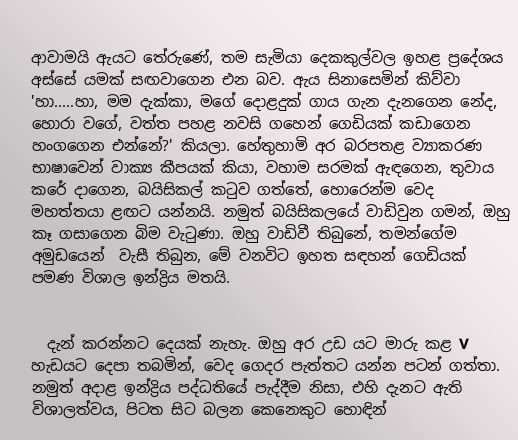ආවාමයි ඇයට තේරුණේ, තම සැමියා දෙකකුල්වල ඉහළ ප්‍රදේශය අස්සේ යමක් සඟවාගෙන එන බව. ඇය සිනාසෙමින් කිව්වා 'හා.....හා, මම දැක්කා, මගේ දොළදුක් ගාය ගැන දැනගෙන නේද, හොරා වගේ, වත්ත පහළ නවසි ගහෙන් ගෙඩියක් කඩාගෙන හංගගෙන එන්නේ?' කියලා. හේතුහාමි අර බරපතළ ව්‍යාකරණ භාෂාවෙන් වාක්‍ය කීපයක් කියා, වහාම සරමක් ඇඳගෙන, තුවාය කරේ දාගෙන, බයිසිකල් කටුව ගත්තේ, හොරෙන්ම වෙද මහත්තයා ළඟට යන්නයි. නමුත් බයිසිකලයේ වාඩිවුන ගමන්, ඔහු කෑ ගසාගෙන බිම වැටුණා. ඔහු වාඩිවී තිබුනේ, තමන්ගේම අමුඩයෙන්  වැසී තිබුන, මේ වනවිට ඉහත සඳහන් ගෙඩියක් පමණ විශාල ඉන්ද්‍රිය මතයි.


  දැන් කරන්නට දෙයක් නැහැ. ඔහු අර උඩ යට මාරු කළ V හැඩයට දෙපා තබමින්, වෙද ගෙදර පැත්තට යන්න පටන් ගත්තා. නමුත් අදාළ ඉන්ද්‍රිය පද්ධතියේ පැද්දීම නිසා, එහි දැනට ඇති විශාලත්වය, පිටත සිට බලන කෙනෙකුට හොඳින්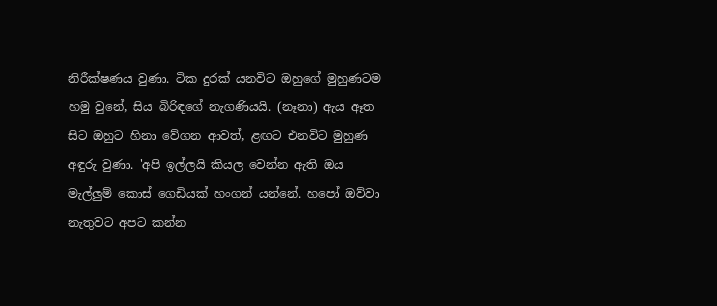නිරීක්ෂණය වුණා. ටික දුරක් යනවිට ඔහුගේ මුහුණටම හමු වුනේ, සිය බිරිඳගේ නැගණියයි. (නෑනා) ඇය ඈත සිට ඔහුට හිනා වේගන ආවත්, ළඟට එනවිට මුහුණ අඳුරු වුණා. 'අපි ඉල්ලයි කියල වෙන්න ඇති ඔය මැල්ලුම් කොස් ගෙඩියක් හංගන් යන්නේ. හපෝ ඔව්වා නැතුවට අපට කන්න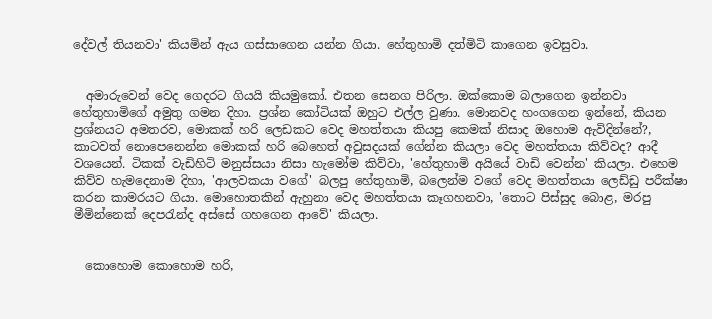දේවල් තියනවා' කියමින් ඇය ගස්සාගෙන යන්න ගියා. හේතුහාමි දත්මිටි කාගෙන ඉවසුවා.


  අමාරුවෙන් වෙද ගෙදරට ගියයි කියමුකෝ. එතන සෙනග පිරිලා. ඔක්කොම බලාගෙන ඉන්නවා හේතුහාමිගේ අමුතු ගමන දිහා. ප්‍රශ්න කෝටියක් ඔහුට එල්ල වුණා. මොනවද හංගගෙන ඉන්නේ, කියන ප්‍රශ්නයට අමතරව, මොකක් හරි ලෙඩකට වෙද මහත්තයා කියපු කෙමක් නිසාද ඔහොම ඇවිදින්නේ?, කාටවත් නොපෙනෙන්න මොකක් හරි බෙහෙත් අවුසදයක් ගේන්න කියලා වෙද මහත්තයා කිව්වද? ආදී වශයෙන්. ටිකක් වැඩිහිටි මනුස්සයා නිසා හැමෝම කිව්වා, 'හේතුහාමි අයියේ වාඩි වෙන්න' කියලා. එහෙම කිව්ව හැමදෙනාම දිහා, 'ආලවකයා වගේ' බලපු හේතුහාමි, බලෙන්ම වගේ වෙද මහත්තයා ලෙඩ්ඩු පරීක්ෂා කරන කාමරයට ගියා. මොහොතකින් ඇහුනා වෙද මහත්තයා කෑගහනවා, 'තොට පිස්සුද බොළ, මරපු මීමින්නෙක් දෙපරැන්ද අස්සේ ගහගෙන ආවේ' කියලා.


  කොහොම කොහොම හරි,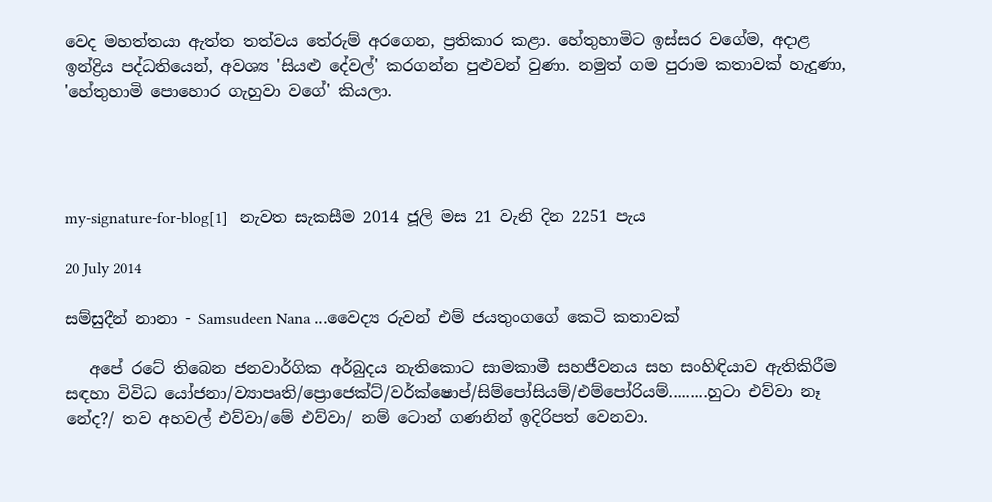වෙද මහත්තයා ඇත්ත තත්වය තේරුම් අරගෙන, ප්‍රතිකාර කළා. හේතුහාමිට ඉස්සර වගේම, අදාළ ඉන්ද්‍රිය පද්ධතියෙන්, අවශ්‍ය 'සියළු දේවල්' කරගන්න පුළුවන් වුණා. නමුත් ගම පුරාම කතාවක් හැදුණා, 'හේතුහාමි පොහොර ගැහුවා වගේ' කියලා.




my-signature-for-blog[1]   නැවත සැකසීම 2014 ජූලි මස 21 වැනි දින 2251 පැය

20 July 2014

සම්සුදීන් නානා - Samsudeen Nana ...වෛද්‍ය රුවන් එම් ජයතුංගගේ කෙටි කතාවක්

   අපේ රටේ තිබෙන ජනවාර්ගික අර්බුදය නැතිකොට සාමකාමී සහජීවනය සහ සංහිඳියාව ඇතිකිරීම සඳහා විවිධ යෝජනා/ව්‍යාපෘති/ප්‍රොජෙක්ට්/වර්ක්ෂොප්/සිම්පෝසියම්/එම්පෝරියම්.........හුටා එව්වා නෑ නේද?/ තව අහවල් එව්වා/මේ එව්වා/ නම් ටොන් ගණනින් ඉදිරිපත් වෙනවා.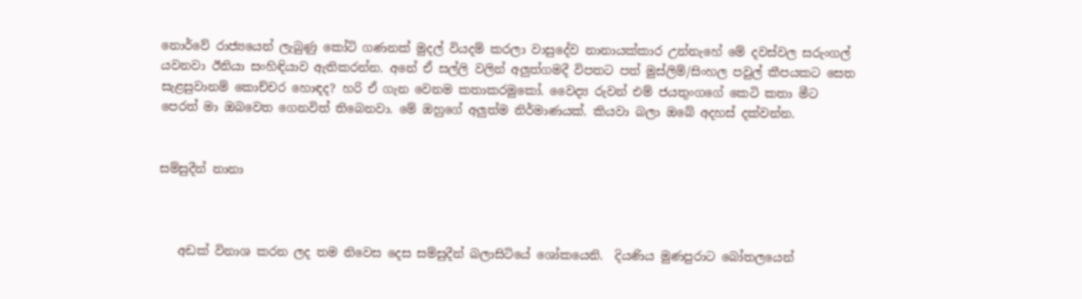නොර්වේ රාජ්‍යයෙන් ලැබුණු කෝටි ගණනක් මුදල් වියදම් කරලා වාසුදේව නානායක්කාර උන්නැහේ මේ දවස්වල සරුංගල් යවනවා ඊනියා සංහිඳියාව ඇතිකරන්න. අනේ ඒ සල්ලි වලින් අලුත්ගමදී විපතට පත් මුස්ලිම්/සිංහල පවුල් කීපයකට සෙත සැළසුවානම් කොච්චර හොඳද? හරි ඒ ගැන වෙනම කතාකරමුකෝ. වෛද්‍ය රුවන් එම් ජයතුංගගේ කෙටි කතා මීට පෙරත් මා ඔබවෙත ගෙනවිත් තිබෙනවා. මේ ඔහුගේ අලුත්ම නිර්මාණයක්. කියවා බලා ඔබේ අදහස් දක්වන්න.


සම්සුදීන් නානා



   අඩක් විනාශ කරන ලද තම නිවෙස දෙස සම්සුදීන් බලාසිටියේ ශෝකයෙනි.  දියණිය මුණපුරාට බෝතලයෙන්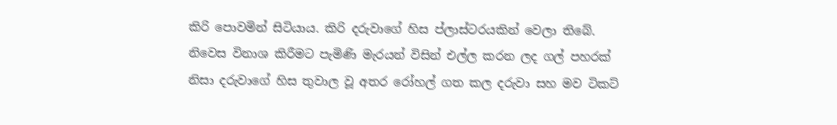කිරි පොවමින් සිටියාය. කිරි දරුවාගේ හිස ප්ලාස්ටරයකින් වෙලා තිබේ. නිවෙස විනාශ කිරීමට පැමිණි මැරයන් විසින් එල්ල කරන ලද ගල් පහරක්  නිසා දරුවාගේ හිස තුවාල වූ අතර රෝහල් ගත කල දරුවා සහ මව ටිකට්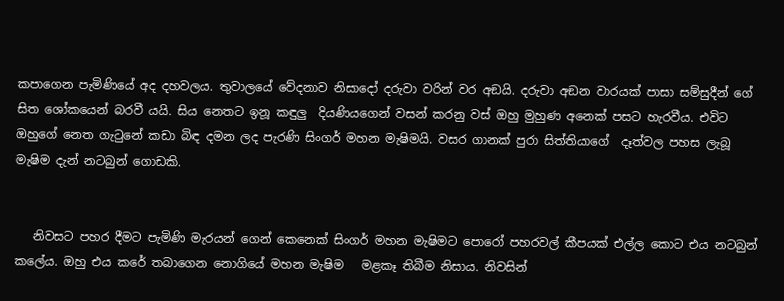කපාගෙන පැමිණියේ අද දහවලය. තුවාලයේ වේදනාව නිසාදෝ දරුවා වරින් වර අඞයි. දරුවා අඞන වාරයක් පාසා සම්සුදීන් ගේ සිත ශෝකයෙන් බරවී යයි. සිය නෙතට ඉනූ කඳුලු  දියණියගෙන් වසන් කරනු වස් ඔහු මුහුණ අනෙක් පසට හැරවීය. එවිට ඔහුගේ නෙත ගැටුනේ කඩා බිඳ දමන ලද පැරණි සිංගර් මහන මැෂිමයි. වසර ගානක් පුරා සිත්තියාගේ  දෑත්වල පහස ලැබූ මැෂිම දැන් නටබුන් ගොඩකි.


   නිවසට පහර දීමට පැමිණි මැරයන් ගෙන් කෙනෙක් සිංගර් මහන මැෂිමට පොරෝ පහරවල් කීපයක් එල්ල කොට එය නටබුන් කලේය. ඔහු එය කරේ තබාගෙන නොගියේ මහන මැෂිම   මළකෑ තිබීම නිසාය. නිවසින්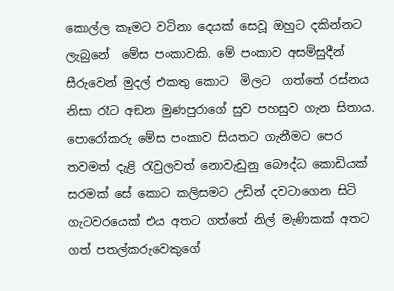කොල්ල කෑමට වටිනා දෙයක් සෙවූ ඔහුට දකින්නට ලැබුනේ  මේස පංකාවකි. මේ පංකාව අසම්සුදීන් සීරුවෙන් මුදල් එකතු කොට  මිලට  ගත්තේ රස්නය නිසා රෑට අඞන මුණපුරාගේ සුව පහසුව ගැන සිතාය.  පොරෝකරු මේස පංකාව සියතට ගැනීමට පෙර තවමත් දැළි රැවුලවත් නොවැඩුනු බෞද්ධ කොඩියක් සරමක් සේ කොට කලිසමට උඩින් දවටාගෙන සිටි ගැටවරයෙක් එය අතට ගත්තේ නිල් මැණිකක් අතට ගත් පතල්කරුවෙකුගේ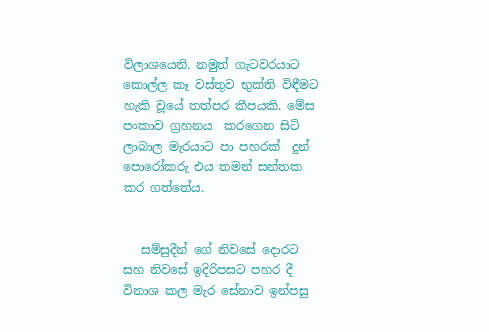විලාශයෙනි. නමුත් ගැටවරයාට කොල්ල කෑ වස්තුව භුක්ති විඳීමට හැකි වූයේ තත්පර කීපයකි. මේස පංකාව ග්‍රහනය  කරගෙන සිටි ලාබාල මැරයාට පා පහරක්  දුන් පොරෝකරු එය තමන් සන්තක කර ගත්තේය.


   සම්සුදීන් ගේ නිවසේ දොරට සහ නිවසේ ඉදිරිපසට පහර දී විනාශ කල මැර සේනාව ඉන්පසු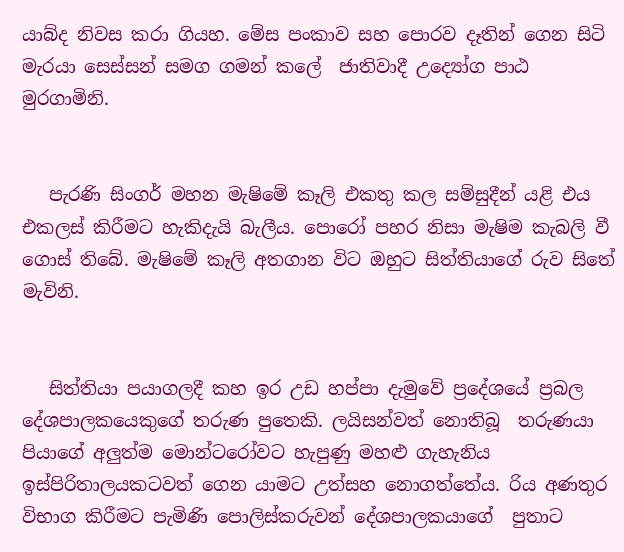යාබ්ද නිවස කරා ගියහ. මේස පංකාව සහ පොරව දෑතින් ගෙන සිටි මැරයා සෙස්සන් සමග ගමන් කලේ  ජාතිවාදී උද්‍යෝග පාඨ මුරගාමිනි.


   පැරණි සිංගර් මහන මැෂිමේ කෑලි එකතු කල සම්සුදීන් යළි එය එකලස් කිරීමට හැකිදැයි බැලීය. පොරෝ පහර නිසා මැෂිම කැබලි වී ගොස් තිබේ. මැෂිමේ කෑලි අතගාන විට ඔහුට සිත්තියාගේ රුව සිතේ මැවිනි.


   සිත්තියා පයාගලදී කහ ඉර උඩ හප්පා දැමුවේ ප්‍රදේශයේ ප්‍රබල දේශපාලකයෙකුගේ තරුණ පුතෙකි. ලයිසන්වත් නොතිබූ  තරුණයා පියාගේ අලුත්ම මොන්ටරෝවට හැපුණු මහළු ගැහැනිය ඉස්පිරිතාලයකටවත් ගෙන යාමට උත්සහ නොගත්තේය. රිය අණතුර විභාග කිරීමට පැමිණි පොලිස්කරුවන් දේශපාලකයාගේ  පුතාට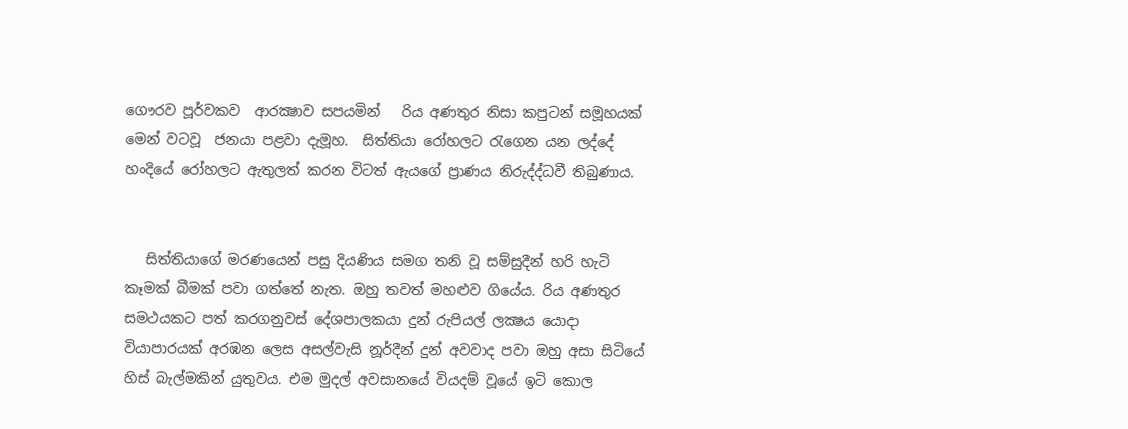ගෞරව පූර්වකව  ආරක්‍ෂාව සපයමින්   රිය අණතුර නිසා කපුටන් සමූහයක් මෙන් වටවූ  ජනයා පළවා දැමූහ.  සිත්තියා රෝහලට රැගෙන යන ලද්දේ හංදියේ රෝහලට ඇතුලත් කරන විටත් ඇයගේ ප්‍රාණය නිරුද්ද්ධවී තිබුණාය.


   සිත්තියාගේ මරණයෙන් පසු දියණිය සමග තනි වූ සම්සුදීන් හරි හැටි කෑමක් බීමක් පවා ගත්තේ නැත. ඔහු තවත් මහළුව ගියේය. රිය අණතුර සමථයකට පත් කරගනුවස් දේශපාලකයා දුන් රුපියල් ලක්‍ෂය යොදා වියාපාරයක් අරඹන ලෙස අසල්වැසි නූර්දීන් දුන් අවවාද පවා ඔහු අසා සිටියේ හිස් බැල්මකින් යුතුවය. එම මුදල් අවසානයේ වියදම් වූයේ ඉටි කොල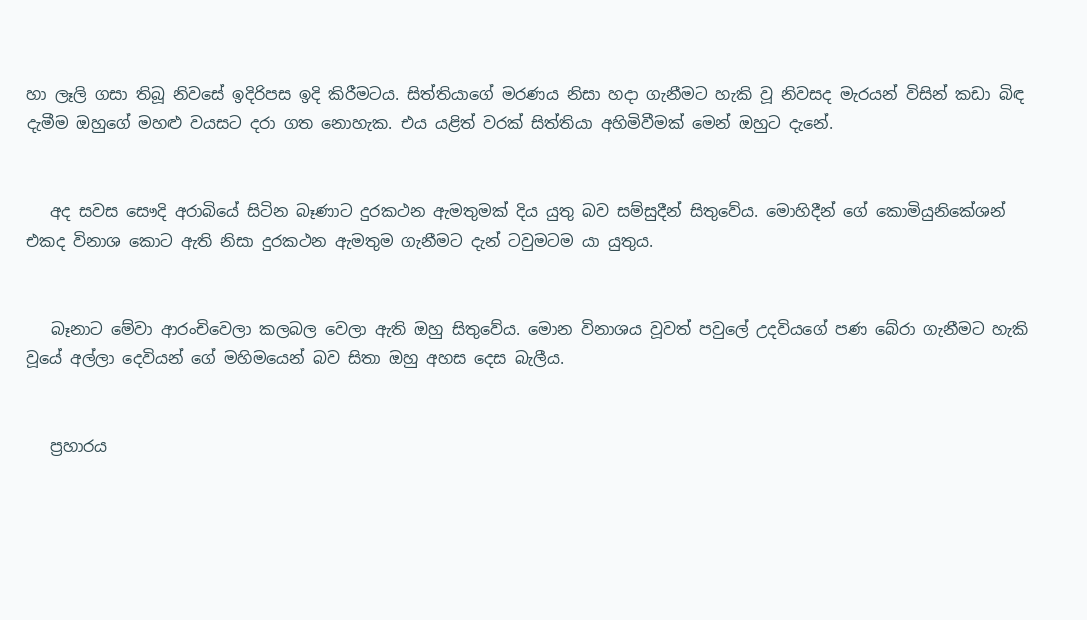හා ලෑලි ගසා තිබූ නිවසේ ඉදිරිපස ඉදි කිරීමටය. සිත්තියාගේ මරණය නිසා හදා ගැනීමට හැකි වූ නිවසද මැරයන් විසින් කඩා බිඳ දැමීම ඔහුගේ මහළු වයසට දරා ගත නොහැක. එය යළිත් වරක් සිත්තියා අහිමිවීමක් මෙන් ඔහුට දැනේ.


   අද සවස සෞදි අරාබියේ සිටින බෑණාට දුරකථන ඇමතුමක් දිය යුතු බව සම්සුදීන් සිතුවේය. මොහිදීන් ගේ කොමියුනිකේශන් එකද විනාශ කොට ඇති නිසා දුරකථන ඇමතුම ගැනීමට දැන් ටවුමටම යා යුතුය.


   බෑනාට මේවා ආරංචිවෙලා කලබල වෙලා ඇති ඔහු සිතුවේය. මොන විනාශය වූවත් පවුලේ උදවියගේ පණ බේරා ගැනීමට හැකි වූයේ අල්ලා දෙවියන් ගේ මහිමයෙන් බව සිතා ඔහු අහස දෙස බැලීය.


   ප්‍රහාරය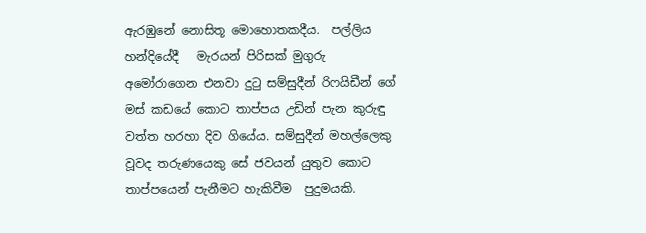ඇරඹුනේ නොසිතූ මොහොතකදීය.  පල්ලිය හන්දියේදී   මැරයන් පිරිසක් මුගුරු අමෝරාගෙන එනවා දුටු සම්සුදීන් රිෆයිඩීන් ගේ මස් කඩයේ කොට තාප්පය උඩින් පැන කුරුඳු වත්ත හරහා දිව ගියේය. සම්සුදීන් මහල්ලෙකු වූවද තරුණයෙකු සේ ජවයන් යුතුව කොට තාප්පයෙන් පැනීමට හැකිවීම  පුදුමයකි.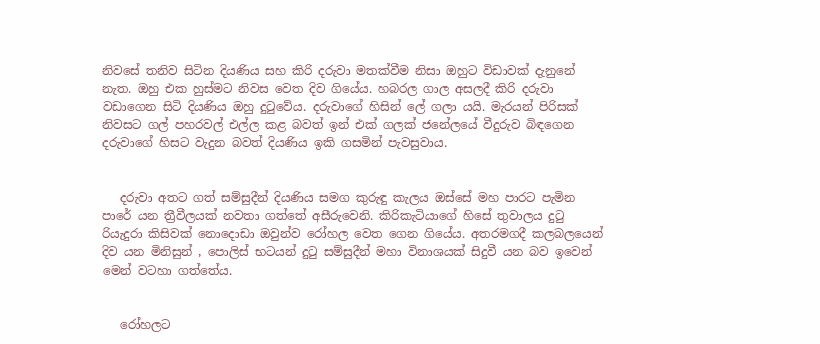නිවසේ තනිව සිටින දියණිය සහ කිරි දරුවා මතක්වීම නිසා ඔහුට විඩාවක් දැනුනේ නැත. ඔහු එක හුස්මට නිවස වෙත දිව ගියේය. හබරල ගාල අසලදී කිරි දරුවා වඩාගෙන සිටි දියණිය ඔහු දුටුවේය. දරුවාගේ හිසින් ලේ ගලා යයි. මැරයන් පිරිසක් නිවසට ගල් පහරවල් එල්ල කළ බවත් ඉන් එක් ගලක් ජනේලයේ වීදුරුව බිඳගෙන දරුවාගේ හිසට වැදුන බවත් දියණිය ඉකි ගසමින් පැවසුවාය.


   දරුවා අතට ගත් සම්සුදීන් දියණිය සමග කුරුඳු කැලය ඔස්සේ මහ පාරට පැමින පාරේ යන ත්‍රීවීලයක් නවතා ගත්තේ අසීරුවෙනි. කිරිකැටියාගේ හිසේ තුවාලය දුටු රියැදුරා කිසිවක් නොදොඩා ඔවුන්ව රෝහල වෙත ගෙන ගියේය. අතරමගදී කලබලයෙන් දිව යන මිනිසුන් , පොලිස් භටයන් දුටු සම්සුදීන් මහා විනාශයක් සිදුවී යන බව ඉවෙන් මෙන් වටහා ගත්තේය.


   රෝහලට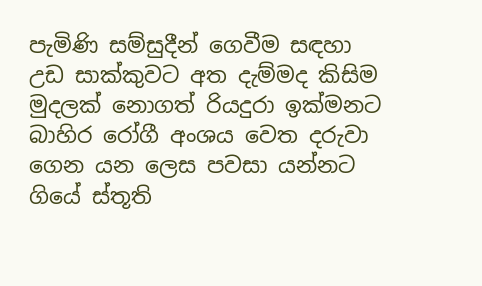පැමිණි සම්සුදීන් ගෙවීම සඳහා උඩ සාක්කුවට අත දැම්මද කිසිම මුදලක් නොගත් රියදුරා ඉක්මනට බාහිර රෝගී අංශය වෙත දරුවා ගෙන යන ලෙස පවසා යන්නට ගියේ ස්තූති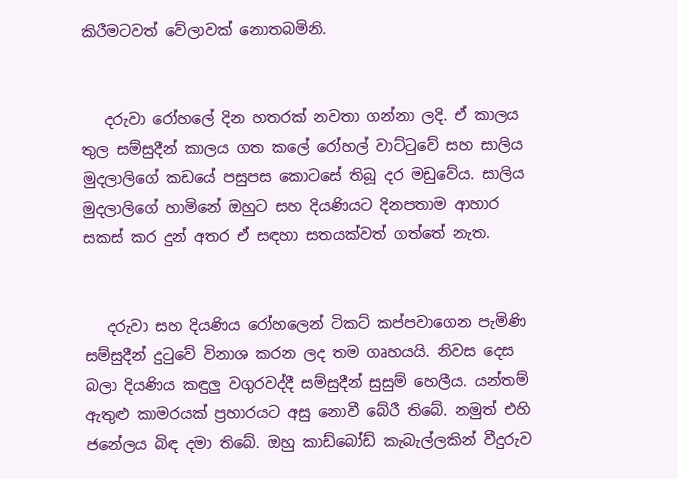කිරීමටවත් වේලාවක් නොතබමිනි.


   දරුවා රෝහලේ දින හතරක් නවතා ගන්නා ලදි. ඒ කාලය තුල සම්සුදීන් කාලය ගත කලේ රෝහල් වාට්ටුවේ සහ සාලිය මුදලාලිගේ කඩයේ පසුපස කොටසේ තිබූ දර මඩුවේය. සාලිය මුදලාලිගේ හාමිනේ ඔහුට සහ දියණියට දිනපතාම ආහාර සකස් කර දුන් අතර ඒ සඳහා සතයක්වත් ගත්තේ නැත.


   දරුවා සහ දියණිය රෝහලෙන් ටිකට් කප්පවාගෙන පැමිණි සම්සුදීන් දුටුවේ විනාශ කරන ලද තම ගෘහයයි. නිවස දෙස බලා දියණිය කඳුලු වගුරවද්දී සම්සුදීන් සුසුම් හෙලීය. යන්තම් ඇතුළු කාමරයක් ප්‍රහාරයට අසු නොවී බේරී තිබේ. නමුත් එහි ජනේලය බිඳ දමා තිබේ. ඔහු කාඩ්බෝඩ් කැබැල්ලකින් වීදුරුව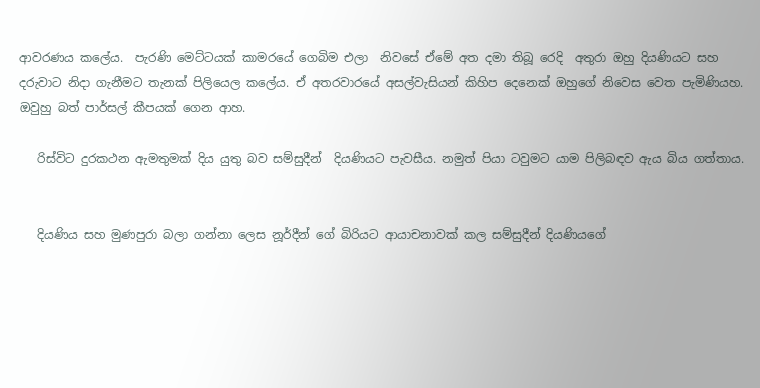ආවරණය කලේය.  පැරණි මෙට්ටයක් කාමරයේ ගෙබිම එලා  නිවසේ ඒමේ අත දමා තිබූ රෙදි  අතුරා ඔහු දියණියට සහ දරුවාට නිදා ගැනීමට තැනක් පිලියෙල කලේය. ඒ අතරවාරයේ අසල්වැසියන් කිහිප දෙනෙක් ඔහුගේ නිවෙස වෙත පැමිණියහ. ඔවුහු බත් පාර්සල් කීපයක් ගෙන ආහ.

   රිස්විට දුරකථන ඇමතුමක් දිය යුතු බව සම්සුදීන්  දියණියට පැවසීය. නමුත් පියා ටවුමට යාම පිලිබඳව ඇය බිය ගත්තාය.


   දියණිය සහ මුණපුරා බලා ගන්නා ලෙස නූර්දීන් ගේ බිරියට ආයාචනාවක් කල සම්සුදීන් දියණියගේ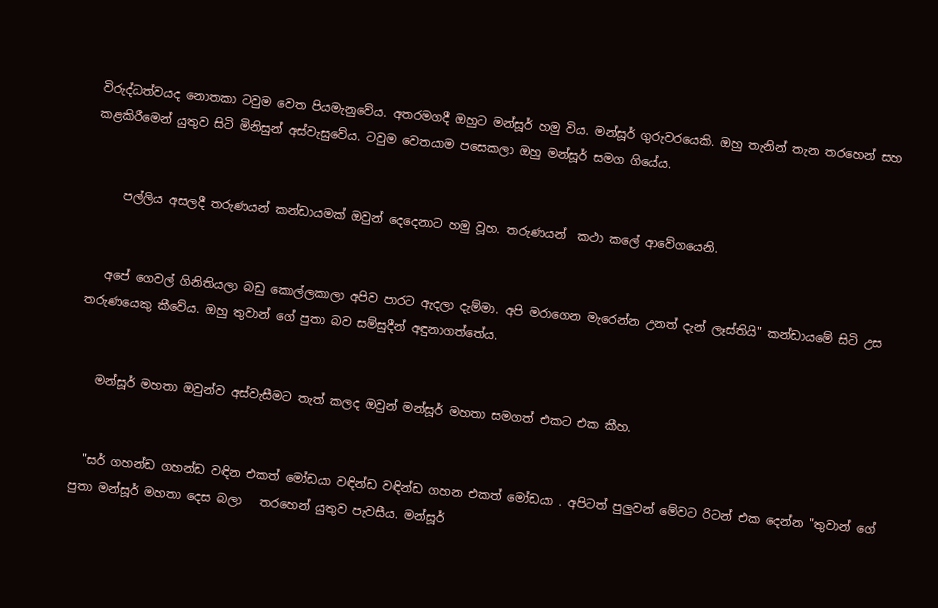විරුද්ධත්වයද නොතකා ටවුම වෙත පියමැනුවේය. අතරමගදී ඔහුට මන්සූර් හමු විය. මන්සූර් ගුරුවරයෙකි. ඔහු තැනින් තැන තරහෙන් සහ කළකිරීමෙන් යුතුව සිටි මිනිසුන් අස්වැසුවේය. ටවුම වෙතයාම පසෙකලා ඔහු මන්සූර් සමග ගියේය.


     පල්ලිය අසලදී තරුණයන් කන්ඩායමක් ඔවුන් දෙදෙනාට හමු වූහ. තරුණයන්  කථා කලේ ආවේගයෙනි.


   අපේ ගෙවල් ගිනිතියලා බඩු කොල්ලකාලා අපිව පාරට ඇදලා දැම්මා. අපි මරාගෙන මැරෙන්න උනත් දැන් ලෑස්තියි" කන්ඩායමේ සිටි උස තරුණයෙකු කීවේය. ඔහු තුවාන් ගේ පුතා බව සම්සුදීන් අඳුනාගත්තේය.


   මන්සූර් මහතා ඔවුන්ව අස්වැසීමට තැත් කලද ඔවුන් මන්සූර් මහතා සමගත් එකට එක කීහ.


  "සර් ගහන්ඩ ගහන්ඩ වඳින එකත් මෝඩයා වඳින්ඩ වඳින්ඩ ගහන එකත් මෝඩයා . අපිටත් පුලුවන් මේවට රිටන් එක දෙන්න "තුවාන් ගේ පුතා මන්සූර් මහතා දෙස බලා   තරහෙන් යුතුව පැවසීය. මන්සූර්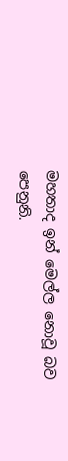මහතාද ඉන් මෙල්ල නොවූ බව පෙනුනි.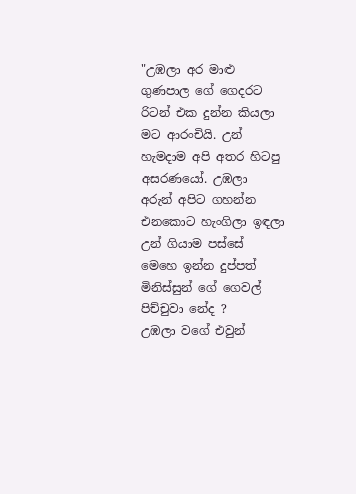"උඹලා අර මාළු ගුණපාල ගේ ගෙදරට රිටන් එක දුන්න කියලා මට ආරංචියි. උන් හැමදාම අපි අතර හිටපු අසරණයෝ. උඹලා  අරුන් අපිට ගහන්න එනකොට හැංගිලා ඉඳලා උන් ගියාම පස්සේ මෙහෙ ඉන්න දුප්පත් මිනිස්සුන් ගේ ගෙවල් පිච්චුවා නේද ?
උඹලා වගේ එවුන්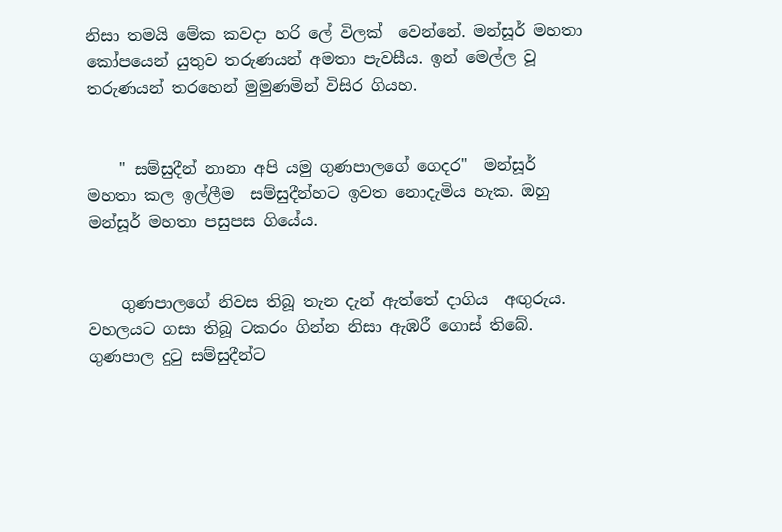නිසා තමයි මේක කවදා හරි ලේ විලක්  වෙන්නේ. මන්සූර් මහතා කෝපයෙන් යුතුව තරුණයන් අමතා පැවසීය. ඉන් මෙල්ල වූ තරුණයන් තරහෙන් මුමුණමින් විසිර ගියහ.


    " සම්සුදීන් නානා අපි යමු ගුණපාලගේ ගෙදර"  මන්සූර් මහතා කල ඉල්ලීම  සම්සුදීන්හට ඉවත නොදැමිය හැක. ඔහු මන්සූර් මහතා පසුපස ගියේය.


    ගුණපාලගේ නිවස තිබූ තැන දැන් ඇත්තේ දාගිය  අඟුරුය. වහලයට ගසා තිබූ ටකරං ගින්න නිසා ඇඹරී ගොස් තිබේ. ගුණපාල දුටු සම්සුදීන්ට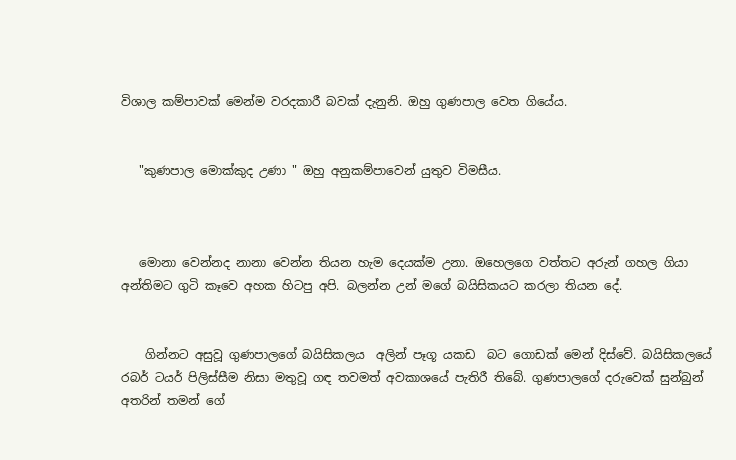විශාල කම්පාවක් මෙන්ම වරදකාරී බවක් දැනුනි. ඔහු ගුණපාල වෙත ගියේය.


   "කුණපාල මොක්කුද උණා " ඔහු අනුකම්පාවෙන් යුතුව විමසීය.



   මොනා වෙන්නද නානා වෙන්න තියන හැම දෙයක්ම උනා. ඔහෙලගෙ වත්තට අරුන් ගහල ගියා අන්තිමට ගුටි කෑවෙ අහක හිටපු අපි. බලන්න උන් මගේ බයිසිකයට කරලා තියන දේ.


    ගින්නට අසුවූ ගුණපාලගේ බයිසිකලය  අලින් පෑගූ යකඩ  බට ගොඩක් මෙන් දිස්වේ. බයිසිකලයේ රබර් ටයර් පිලිස්සීම නිසා මතුවූ ගඳ තවමත් අවකාශයේ පැතිරී තිබේ. ගුණපාලගේ දරුවෙක් සුන්බුන් අතරින් තමන් ගේ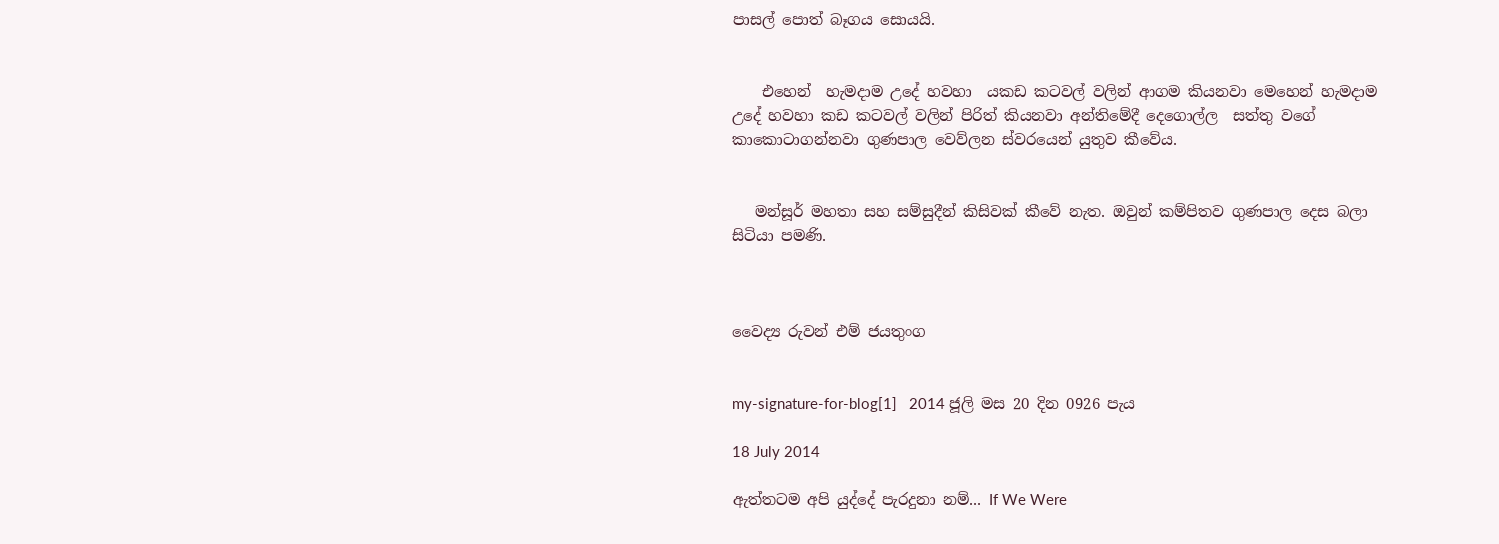පාසල් පොත් බෑගය සොයයි.


    එහෙන්  හැමදාම උදේ හවහා  යකඩ කටවල් වලින් ආගම කියනවා මෙහෙන් හැමදාම උදේ හවහා කඩ කටවල් වලින් පිරිත් කියනවා අන්තිමේදී දෙගොල්ල  සත්තු වගේ කාකොටාගන්නවා ගුණපාල වෙව්ලන ස්වරයෙන් යුතුව කීවේය.


   මන්සූර් මහතා සහ සම්සුදීන් කිසිවක් කීවේ නැත. ඔවුන් කම්පිතව ගුණපාල දෙස බලා සිටියා පමණි.



වෛද්‍ය රුවන් එම් ජයතුංග


my-signature-for-blog[1]   2014 ජූලි මස 20 දින 0926 පැය

18 July 2014

ඇත්තටම අපි යුද්දේ පැරදුනා නම්... If We Were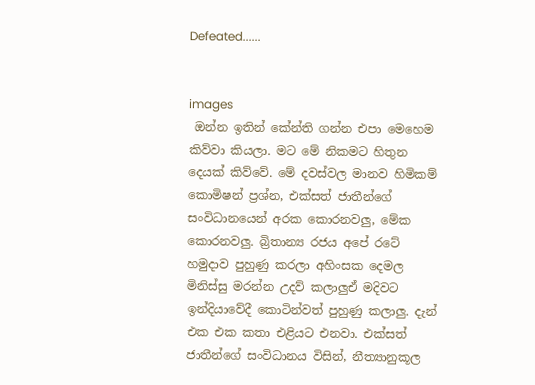Defeated......


images
 ඔන්න ඉතින් කේන්ති ගන්න එපා මෙහෙම කිව්වා කියලා. මට මේ නිකමට හිතුන දෙයක් කිව්වේ. මේ දවස්වල මානව හිමිකම් කොමිෂන් ප්‍රශ්න, එක්සත් ජාතීන්ගේ සංවිධානයෙන් අරක කොරනවලු, මේක කොරනවලු. බ්‍රිතාන්‍ය රජය අපේ රටේ හමුදාව පුහුණු කරලා අහිංසක දෙමල මිනිස්සු මරන්න උදව් කලාලුඒ මදිවට ඉන්දියාවේදී කොටින්වත් පුහුණු කලාලු. දැන් එක එක කතා එළියට එනවා. එක්සත් ජාතීන්ගේ සංවිධානය විසින්, නීත්‍යානුකූල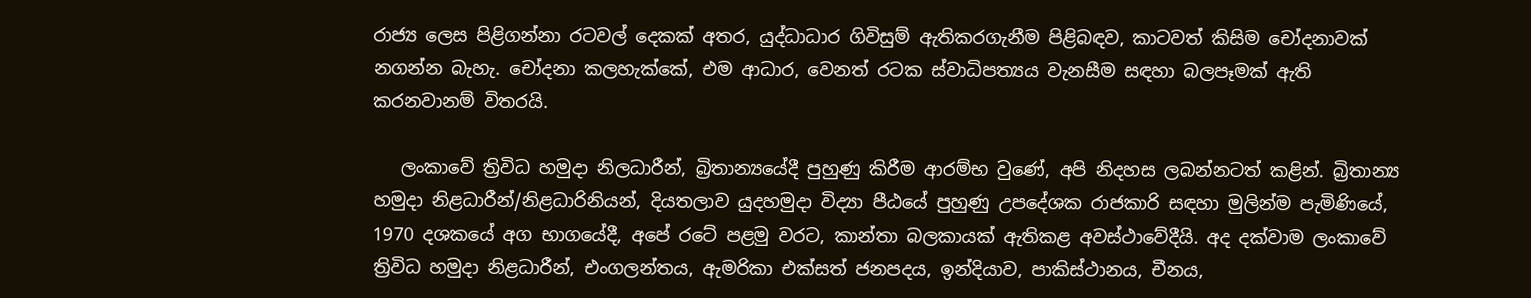රාජ්‍ය ලෙස පිළිගන්නා රටවල් දෙකක් අතර, යුද්ධාධාර ගිවිසුම් ඇතිකරගැනීම පිළිබඳව, කාටවත් කිසිම චෝදනාවක් නගන්න බැහැ. චෝදනා කලහැක්කේ, එම ආධාර, වෙනත් රටක ස්වාධිපත්‍යය වැනසීම සඳහා බලපෑමක් ඇති කරනවානම් විතරයි.

   ලංකාවේ ත්‍රිවිධ හමුදා නිලධාරීන්, බ්‍රිතාන්‍යයේදී පුහුණු කිරීම ආරම්භ වුණේ, අපි නිදහස ලබන්නටත් කළින්. බ්‍රිතාන්‍ය හමුදා නිළධාරීන්/නිළධාරිනියන්, දියතලාව යුදහමුදා විද්‍යා පීඨයේ පුහුණු උපදේශක රාජකාරි සඳහා මුලින්ම පැමිණියේ, 1970 දශකයේ අග භාගයේදී, අපේ රටේ පළමු වරට, කාන්තා බලකායක් ඇතිකළ අවස්ථාවේදීයි. අද දක්වාම ලංකාවේ ත්‍රිවිධ හමුදා නිළධාරීන්, එංගලන්තය, ඇමරිකා එක්සත් ජනපදය, ඉන්දියාව, පාකිස්ථානය, චීනය,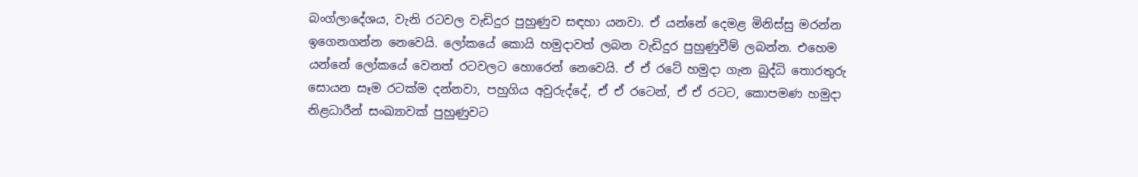බංග්ලාදේශය, වැනි රටවල වැඩිදුර පුහුණුව සඳහා යනවා. ඒ යන්නේ දෙමළ මිනිස්සු මරන්න ඉගෙනගන්න නෙවෙයි. ලෝකයේ කොයි හමුදාවත් ලබන වැඩිදුර පුහුණුවීම් ලබන්න. එහෙම යන්නේ ලෝකයේ වෙනත් රටවලට හොරෙන් නෙවෙයි. ඒ ඒ රටේ හමුදා ගැන බුද්ධි තොරතුරු සොයන සෑම රටක්ම දන්නවා, පහුගිය අවුරුද්දේ, ඒ ඒ රටෙන්, ඒ ඒ රටට, කොපමණ හමුදා නිළධාරීන් සංඛ්‍යාවක් පුහුණුවට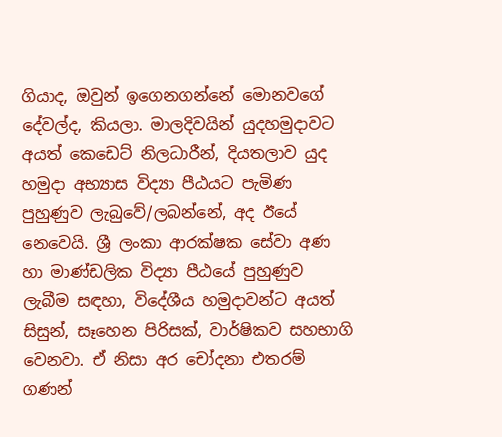ගියාද, ඔවුන් ඉගෙනගන්නේ මොනවගේ දේවල්ද, කියලා. මාලදිවයින් යුදහමුදාවට අයත් කෙඩෙට් නිලධාරීන්, දියතලාව යුද හමුදා අභ්‍යාස විද්‍යා පීඨයට පැමිණ පුහුණුව ලැබුවේ/ලබන්නේ, අද ඊයේ නෙවෙයි. ශ්‍රී ලංකා ආරක්ෂක සේවා අණ හා මාණ්ඩලික විද්‍යා පීඨයේ පුහුණුව ලැබීම සඳහා, විදේශීය හමුදාවන්ට අයත් සිසුන්, සෑහෙන පිරිසක්, වාර්ෂිකව සහභාගි වෙනවා. ඒ නිසා අර චෝදනා එතරම් ගණන්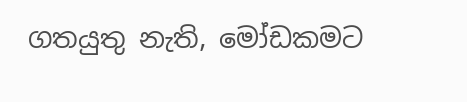ගතයුතු නැති, මෝඩකමට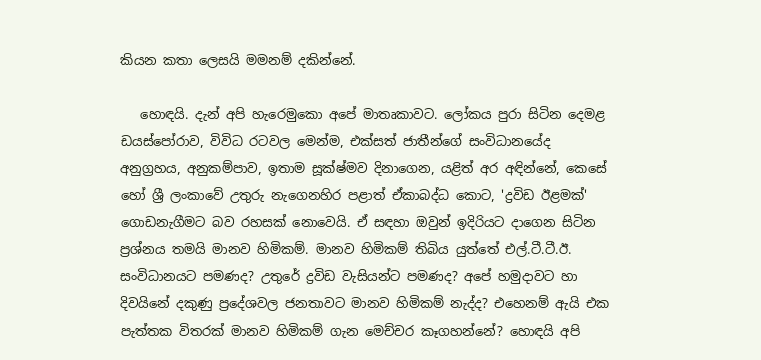කියන කතා ලෙසයි මමනම් දකින්නේ.

   හොඳයි. දැන් අපි හැරෙමුකො අපේ මාතෘකාවට. ලෝකය පුරා සිටින දෙමළ ඩයස්පෝරාව, විවිධ රටවල මෙන්ම, එක්සත් ජාතීන්ගේ සංවිධානයේද අනුග්‍රහය, අනුකම්පාව, ඉතාම සූක්ෂ්මව දිනාගෙන, යළිත් අර අඳින්නේ, කෙසේ හෝ ශ්‍රී ලංකාවේ උතුරු නැගෙනහිර පළාත් ඒකාබද්ධ කොට, 'ද්‍රවිඩ ඊළමක්' ගොඩනැගීමට බව රහසක් නොවෙයි. ඒ සඳහා ඔවුන් ඉදිරියට දාගෙන සිටින ප්‍රශ්නය තමයි මානව හිමිකම්. මානව හිමිකම් තිබිය යුත්තේ එල්.ටී.ටී.ඊ. සංවිධානයට පමණද? උතුරේ ද්‍රවිඩ වැසියන්ට පමණද? අපේ හමුදාවට හා දිවයිනේ දකුණු ප්‍රදේශවල ජනතාවට මානව හිමිකම් නැද්ද? එහෙනම් ඇයි එක පැත්තක විතරක් මානව හිමිකම් ගැන මෙච්චර කෑගහන්නේ? හොඳයි අපි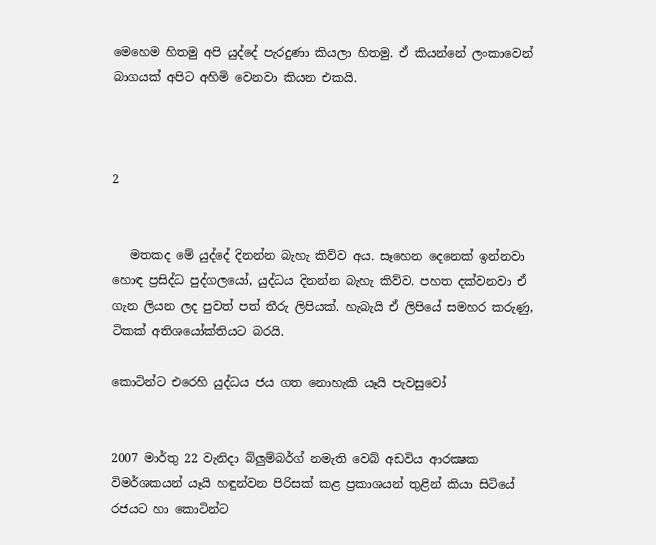මෙහෙම හිතමු අපි යුද්දේ පැරදුණා කියලා හිතමු. ඒ කියන්නේ ලංකාවෙන් බාගයක් අපිට අහිමි වෙනවා කියන එකයි.



2


   මතකද මේ යුද්දේ දිනන්න බැහැ කිව්ව අය. සෑහෙන දෙනෙක් ඉන්නවා හොඳ ප්‍රසිද්ධ පුද්ගලයෝ, යුද්ධය දිනන්න බැහැ කිව්ව. පහත දක්වනවා ඒ ගැන ලියන ලද පුවත් පත් තීරු ලිපියක්. හැබැයි ඒ ලිපියේ සමහර කරුණු, ටිකක් අතිශයෝක්තියට බරයි.

කොටින්ට එරෙහි යුද්ධය ජය ගත නොහැකි යෑයි පැවසුවෝ


2007 මාර්තු 22 වැනිදා බ්ලුම්බර්ග් නමැති වෙබ් අඩවිය ආරක්‍ෂක විමර්ශකයන් යෑයි හඳුන්වන පිරිසක්‌ කළ ප්‍රකාශයන් තුළින් කියා සිටියේ රජයට හා කොටින්ට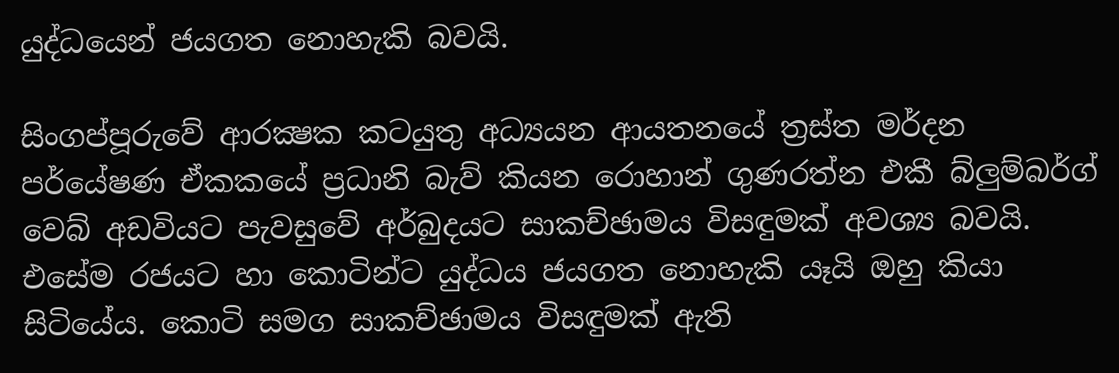යුද්ධයෙන් ජයගත නොහැකි බවයි.

සිංගප්පූරුවේ ආරක්‍ෂක කටයුතු අධ්‍යයන ආයතනයේ ත්‍රස්‌ත මර්දන පර්යේෂණ ඒකකයේ ප්‍රධානි බැව් කියන රොහාන් ගුණරත්න එකී බ්ලුම්බර්ග් වෙබ් අඩවියට පැවසුවේ අර්බුදයට සාකච්ඡාමය විසඳුමක්‌ අවශ්‍ය බවයි. එසේම රජයට හා කොටින්ට යුද්ධය ජයගත නොහැකි යෑයි ඔහු කියා සිටියේය. කොටි සමග සාකච්ඡාමය විසඳුමක්‌ ඇති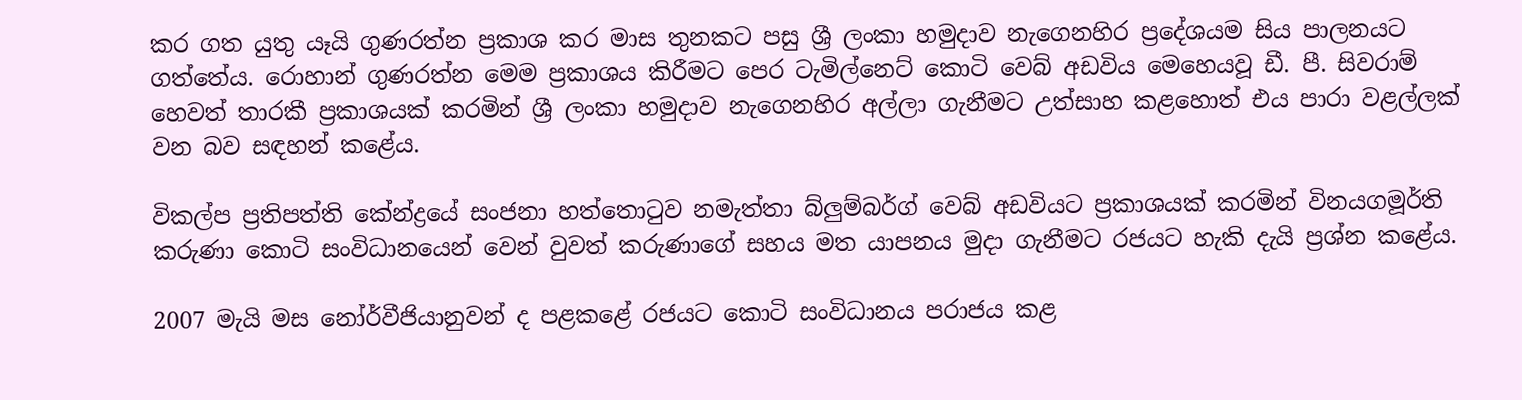කර ගත යුතු යෑයි ගුණරත්න ප්‍රකාශ කර මාස තුනකට පසු ශ්‍රී ලංකා හමුදාව නැගෙනහිර ප්‍රදේශයම සිය පාලනයට ගත්තේය. රොහාන් ගුණරත්න මෙම ප්‍රකාශය කිරීමට පෙර ටැමිල්නෙට්‌ කොටි වෙබ් අඩවිය මෙහෙයවූ ඩී. පී. සිවරාම් හෙවත් තාරකී ප්‍රකාශයක්‌ කරමින් ශ්‍රී ලංකා හමුදාව නැගෙනහිර අල්ලා ගැනීමට උත්සාහ කළහොත් එය පාරා වළල්ලක්‌ වන බව සඳහන් කළේය.

විකල්ප ප්‍රතිපත්ති කේන්ද්‍රයේ සංජනා හත්තොටුව නමැත්තා බ්ලුම්බර්ග් වෙබ් අඩවියට ප්‍රකාශයක්‌ කරමින් විනයගමූර්ති කරුණා කොටි සංවිධානයෙන් වෙන් වුවත් කරුණාගේ සහය මත යාපනය මුදා ගැනීමට රජයට හැකි දැයි ප්‍රශ්න කළේය.

2007 මැයි මස නෝර්වීජියානුවන් ද පළකළේ රජයට කොටි සංවිධානය පරාජය කළ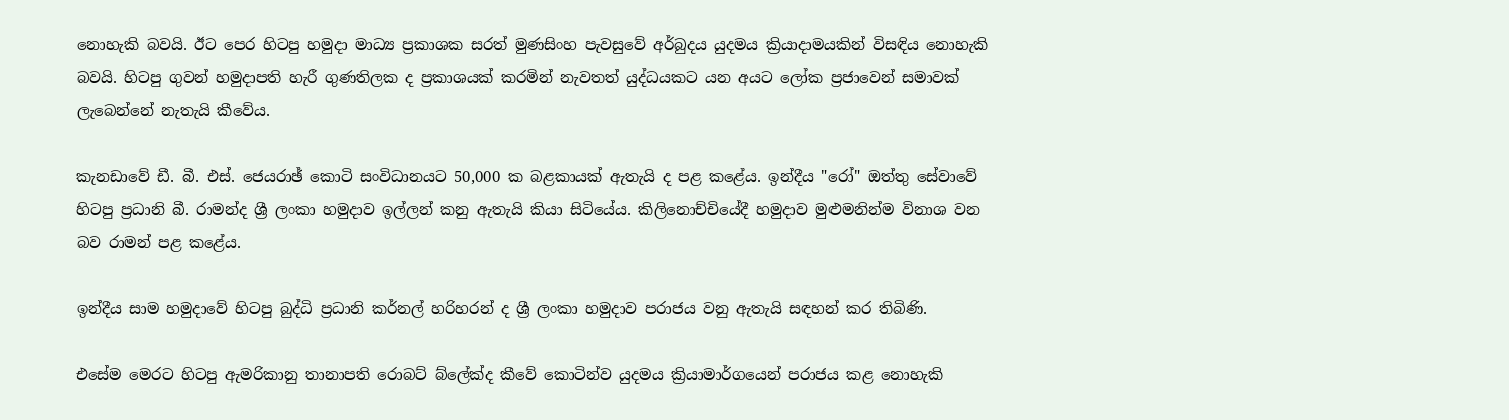නොහැකි බවයි. ඊට පෙර හිටපු හමුදා මාධ්‍ය ප්‍රකාශක සරත් මුණසිංහ පැවසුවේ අර්බුදය යුදමය ක්‍රියාදාමයකින් විසඳිය නොහැකි බවයි. හිටපු ගුවන් හමුදාපති හැරී ගුණතිලක ද ප්‍රකාශයක්‌ කරමින් නැවතත් යුද්ධයකට යන අයට ලෝක ප්‍රජාවෙන් සමාවක්‌ ලැබෙන්නේ නැතැයි කීවේය.

කැනඩාවේ ඩී. බී. එස්‌. ජෙයරාඡ් කොටි සංවිධානයට 50,000 ක බළකායක්‌ ඇතැයි ද පළ කළේය. ඉන්දීය "රෝ" ඔත්තු සේවාවේ හිටපු ප්‍රධානි බී. රාමන්ද ශ්‍රී ලංකා හමුදාව ඉල්ලන් කනු ඇතැයි කියා සිටියේය. කිලිනොච්චියේදී හමුදාව මුළුමනින්ම විනාශ වන බව රාමන් පළ කළේය.

ඉන්දීය සාම හමුදාවේ හිටපු බුද්ධි ප්‍රධානි කර්නල් හරිහරන් ද ශ්‍රී ලංකා හමුදාව පරාජය වනු ඇතැයි සඳහන් කර තිබිණි.

එසේම මෙරට හිටපු ඇමරිකානු තානාපති රොබට්‌ බ්ලේක්‌ද කීවේ කොටින්ව යුදමය ක්‍රියාමාර්ගයෙන් පරාජය කළ නොහැකි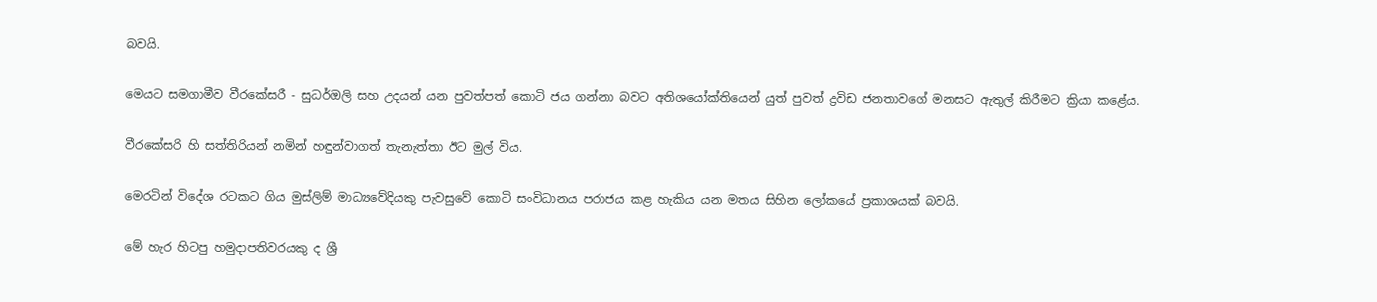බවයි.

මෙයට සමගාමීව වීරකේසරී - සුධර්ඔලි සහ උදයන් යන පුවත්පත් කොටි ජය ගන්නා බවට අතිශයෝක්‌තියෙන් යුත් පුවත් ද්‍රවිඩ ජනතාවගේ මනසට ඇතුල් කිරීමට ක්‍රියා කළේය.

වීරකේසරි හි සත්තිරියන් නමින් හඳුන්වාගත් තැනැත්තා ඊට මුල් විය.

මෙරටින් විදේශ රටකට ගිය මුස්‌ලිම් මාධ්‍යවේදියකු පැවසුවේ කොටි සංවිධානය පරාජය කළ හැකිය යන මතය සිහින ලෝකයේ ප්‍රකාශයක්‌ බවයි.

මේ හැර හිටපු හමුදාපතිවරයකු ද ශ්‍රී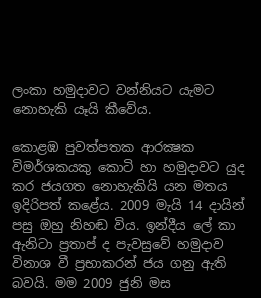ලංකා හමුදාවට වන්නියට යැමට නොහැකි යෑයි කීවේය.

කොළඹ පුවත්පතක ආරක්‍ෂක විමර්ශකයකු කොටි හා හමුදාවට යුද කර ජයගත නොහැකියි යන මතය ඉදිරිපත් කළේය. 2009 මැයි 14 දායින් පසු ඔහු නිහඬ විය. ඉන්දීය ලේ කා ඇනිටා ප්‍රතාප් ද පැවසුවේ හමුදාව විනාශ වී ප්‍රභාකරන් ජය ගනු ඇති බවයි. මම 2009 ජුනි මස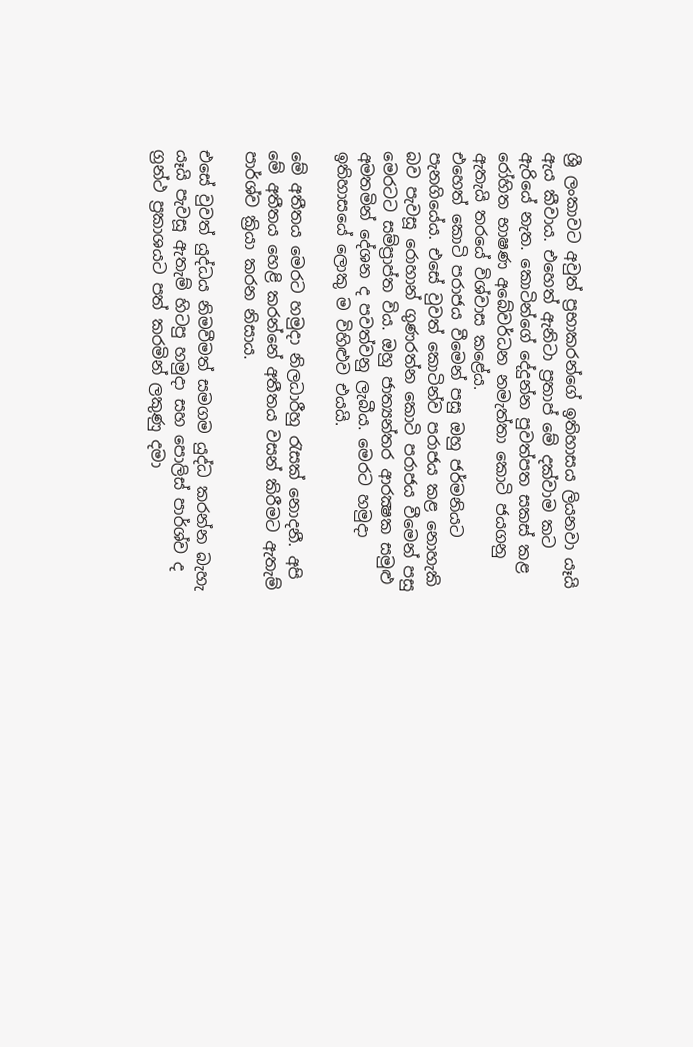ශ්‍රී ලංකාවට අවුත් ප්‍රභාකරන්ගේ ඉතිහාසය ලියනවා යෑයි ඇය කීවාය. එහෙත් ඇනිටා ප්‍රතාප් මේ දක්‌වාම කට ඇරියේ නැත. කොටින්ගේ දේදුන්න පුවත්පත සකස්‌ කළ රෝහිත භාෂණ අබේවර්ධන නමැත්තා කොටි ජයගනු ඇතැයි තරයේ විශ්වාස කළේය.
එහෙත් කොටි පරාජය වීමෙන් පසු ඔහු ජර්මනියට පැනගියේය. එසේ වුවත් කොටින්ව පරාජය කළ නොහැකි බව පැවසූ රොහාන් ගුණරත්න කොටි පරාජය වීමෙන් පසු මෙරටට සම්ප්‍රාප්ත විය. ඔහු ජාත්‍යන්තර ආරක්‍ෂක සමුළු අමතමින් දේශන ද පවත්වනු ලැබීය. මෙරට හමුදා ඉතිහාසයේ ලොකු ම විහිළුව එයයි.

මේ අතීතය මෙරට හමුදා නිලධාරීහු රැසක්‌ නොදනී. අපි මේ අතීතය හෙළි කරන්නේ අතීතය වසන් කිරීමට ඇතැම් පාර්ශ්ව ක්‍රියා කරන නිසාය.

එසේ වුවත් යුද්ධය නිමවීමත් සමගම යුද්ධ කරන්න බැහැ යෑයි පැවසූ ඇතැම් හිටපු හමුදා සහ පොලිස්‌ පාර්ශ්ව ද ග්‍රන්ථ ප්‍රකාශයට පත් කරමින් ලකුණු දමා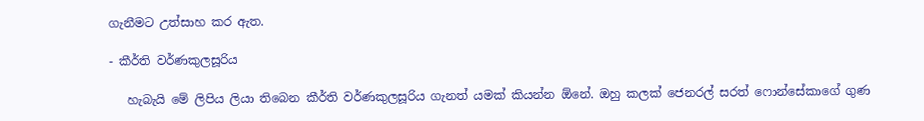ගැනීමට උත්සාහ කර ඇත.

- කීර්ති වර්ණකුලසූරිය

   හැබැයි මේ ලිපිය ලියා තිබෙන කීර්ති වර්ණකුලසූරිය ගැනත් යමක් කියන්න ඕනේ. ඔහු කලක් ජෙනරල් සරත් ෆොන්සේකාගේ ගුණ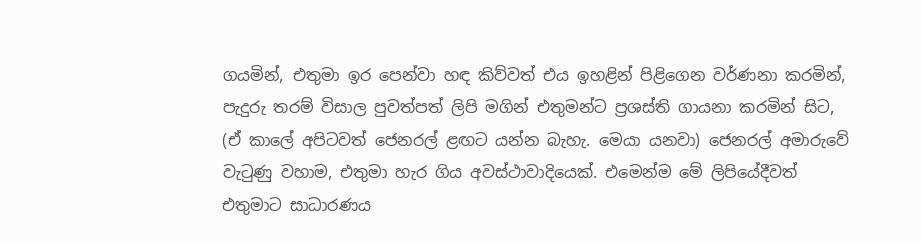ගයමින්, එතුමා ඉර පෙන්වා හඳ කිව්වත් එය ඉහළින් පිළිගෙන වර්ණනා කරමින්,  පැදුරු තරම් විසාල පුවත්පත් ලිපි මගින් එතුමන්ට ප්‍රශස්ති ගායනා කරමින් සිට, (ඒ කාලේ අපිටවත් ජෙනරල් ළඟට යන්න බැහැ. මෙයා යනවා) ජෙනරල් අමාරුවේ වැටුණු වහාම, එතුමා හැර ගිය අවස්ථාවාදියෙක්. එමෙන්ම මේ ලිපියේදීවත් එතුමාට සාධාරණය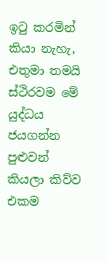ඉටු කරමින් කියා නැහැ, එතුමා තමයි ස්ථිරවම මේ යුද්ධය ජයගන්න පුළුවන් කියලා කිව්ව එකම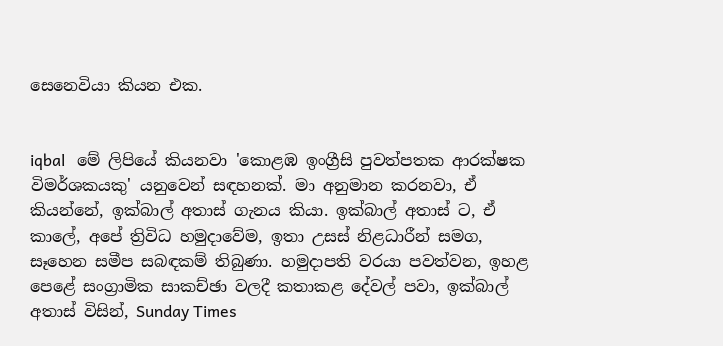සෙනෙවියා කියන එක.


iqbal   මේ ලිපියේ කියනවා 'කොළඹ ඉංග්‍රීසි පුවත්පතක ආරක්ෂක විමර්ශකයකු' යනුවෙන් සඳහනක්. මා අනුමාන කරනවා, ඒ කියන්නේ, ඉක්බාල් අතාස් ගැනය කියා. ඉක්බාල් අතාස් ට, ඒ කාලේ, අපේ ත්‍රිවිධ හමුදාවේම, ඉතා උසස් නිළධාරීන් සමග, සෑහෙන සමීප සබඳකම් තිබුණා. හමුදාපති වරයා පවත්වන, ඉහළ පෙළේ සංග්‍රාමික සාකච්ඡා වලදී කතාකළ දේවල් පවා, ඉක්බාල් අතාස් විසින්, Sunday Times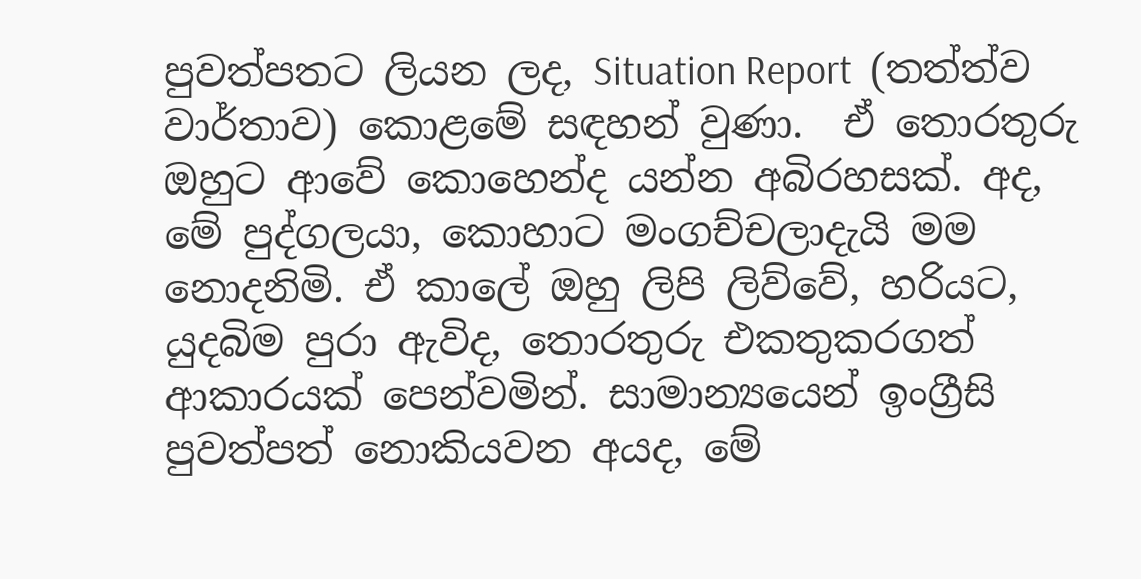පුවත්පතට ලියන ලද, Situation Report  (තත්ත්ව වාර්තාව) කොළමේ සඳහන් වුණා.  ඒ තොරතුරු ඔහුට ආවේ කොහෙන්ද යන්න අබිරහසක්. අද, මේ පුද්ගලයා, කොහාට මංගච්චලාදැයි මම නොදනිමි. ඒ කාලේ ඔහු ලිපි ලිව්වේ, හරියට, යුදබිම පුරා ඇවිද, තොරතුරු එකතුකරගත් ආකාරයක් පෙන්වමින්. සාමාන්‍යයෙන් ඉංග්‍රීසි පුවත්පත් නොකියවන අයද, මේ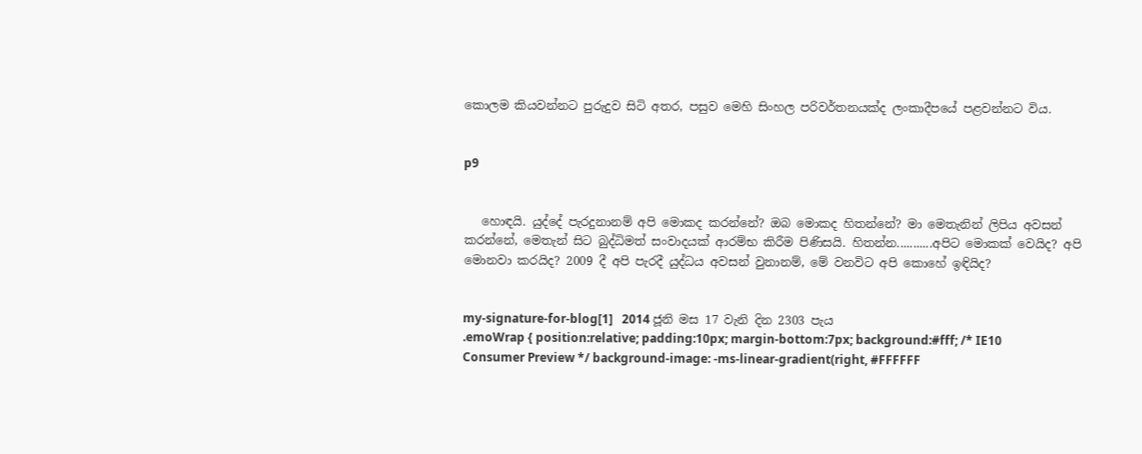කොලම කියවන්නට පුරුදුව සිටි අතර, පසුව මෙහි සිංහල පරිවර්තනයක්ද ලංකාදීපයේ පළවන්නට විය.


p9


   හොඳයි. යුද්දේ පැරදුනානම් අපි මොකද කරන්නේ? ඔබ මොකද හිතන්නේ? මා මෙතැනින් ලිපිය අවසන් කරන්නේ, මෙතැන් සිට බුද්ධිමත් සංවාදයක් ආරම්භ කිරීම පිණිසයි. හිතන්න...........අපිට මොකක් වෙයිද? අපි මොනවා කරයිද? 2009 දී අපි පැරදී යුද්ධය අවසන් වුනානම්, මේ වනවිට අපි කොහේ ඉඳියිද?


my-signature-for-blog[1]   2014 ජූනි මස 17 වැනි දින 2303 පැය
.emoWrap { position:relative; padding:10px; margin-bottom:7px; background:#fff; /* IE10 Consumer Preview */ background-image: -ms-linear-gradient(right, #FFFFFF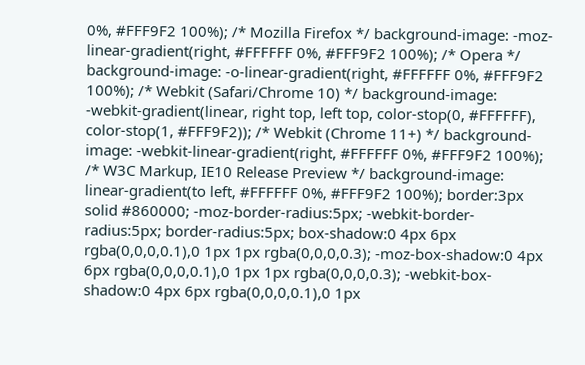0%, #FFF9F2 100%); /* Mozilla Firefox */ background-image: -moz-linear-gradient(right, #FFFFFF 0%, #FFF9F2 100%); /* Opera */ background-image: -o-linear-gradient(right, #FFFFFF 0%, #FFF9F2 100%); /* Webkit (Safari/Chrome 10) */ background-image: -webkit-gradient(linear, right top, left top, color-stop(0, #FFFFFF), color-stop(1, #FFF9F2)); /* Webkit (Chrome 11+) */ background-image: -webkit-linear-gradient(right, #FFFFFF 0%, #FFF9F2 100%); /* W3C Markup, IE10 Release Preview */ background-image: linear-gradient(to left, #FFFFFF 0%, #FFF9F2 100%); border:3px solid #860000; -moz-border-radius:5px; -webkit-border-radius:5px; border-radius:5px; box-shadow:0 4px 6px rgba(0,0,0,0.1),0 1px 1px rgba(0,0,0,0.3); -moz-box-shadow:0 4px 6px rgba(0,0,0,0.1),0 1px 1px rgba(0,0,0,0.3); -webkit-box-shadow:0 4px 6px rgba(0,0,0,0.1),0 1px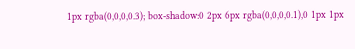1px rgba(0,0,0,0.3); box-shadow:0 2px 6px rgba(0,0,0,0.1),0 1px 1px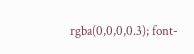rgba(0,0,0,0.3); font-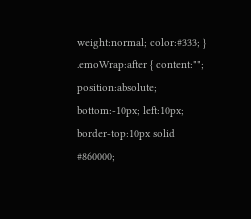weight:normal; color:#333; } .emoWrap:after { content:""; position:absolute; bottom:-10px; left:10px; border-top:10px solid #860000;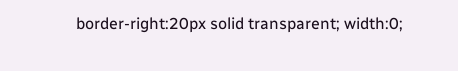border-right:20px solid transparent; width:0;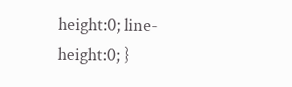height:0; line-height:0; }